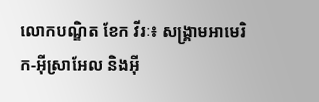លោកបណ្ឌិត ខែក វីរៈ៖ សង្គ្រាមអាមេរិក-អ៊ីស្រាអែល និងអ៊ី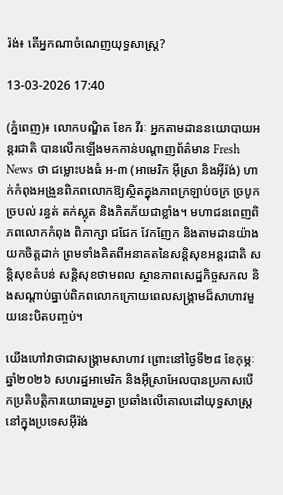រ៉ង់៖ តើអ្នកណាចំណេញយុទ្ធសាស្ត្រ?

13-03-2026 17:40

(ភ្នំពេញ)៖ លោកបណ្ឌិត ខែក វីរៈ អ្នកតាមដាននយោបាយអន្តរជាតិ បានលើកឡើងមកកាន់បណ្ដាញព័ត៌មាន Fresh News ថា ជម្លោះបងធំ អ-៣ (អាមេរិក អ៊ីស្រា និងអ៊ីរ៉ង់) ហាក់កំពុងអង្រួនពិភពលោកឱ្យស្ថិតក្នុងភាពក្រឡាប់ចក្រ ច្របូកច្របល់ រន្ធត់ តក់ស្លុត និងភិតភ័យជាខ្លាំង។ មហាជនពេញពិភពលោកកំពុង ពិភាក្សា ជជែក វែកញែក និងតាមដានយ៉ាងយកចិត្តដាក់ ព្រមទាំងគិតពីអនាគតនៃសន្តិសុខអន្តរជាតិ សន្តិសុខតំបន់ សន្តិសុខថាមពល ស្ថានភាពសេដ្ឋកិច្ចសកល និងសណ្តាប់ធ្នាប់ពិភពលោកក្រោយពេលសង្គ្រាមដ៏សាហាវមួយនេះបិតបញ្ចប់។

យើងហៅវាថាជាសង្គ្រាមសាហាវ ព្រោះនៅថ្ងៃទី២៨ ខែកុម្ភៈ ឆ្នាំ២០២៦ សហរដ្ឋអាមេរិក និងអ៊ីស្រាអែលបានប្រកាសបើកប្រតិបត្តិការយោធារួមគ្នា ប្រឆាំងលើគោលដៅយុទ្ធសាស្ត្រនៅក្នុងប្រទេសអ៊ីរ៉ង់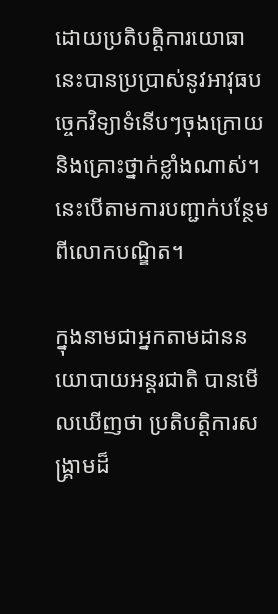ដោយប្រតិបត្តិការយោធានេះបានប្រប្រាស់នូវអាវុធបច្ចេកវិទ្យាទំនើបៗចុងក្រោយ និងគ្រោះថ្នាក់ខ្លាំងណាស់។ នេះបើតាមការបញ្ជាក់បន្ថែមពីលោកបណ្ឌិត។

ក្នុងនាមជាអ្នកតាមដាននយោបាយអន្តរជាតិ បានមើលឃើញថា ប្រតិបត្តិការសង្គ្រាមដ៏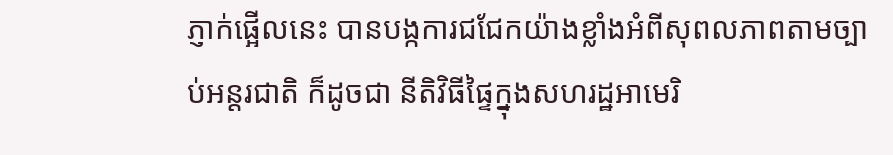ភ្ញាក់ផ្អើលនេះ បានបង្កការជជែកយ៉ាងខ្លាំងអំពីសុពលភាពតាមច្បាប់អន្តរជាតិ ក៏ដូចជា នីតិវិធីផ្ទៃក្នុងសហរដ្ឋអាមេរិ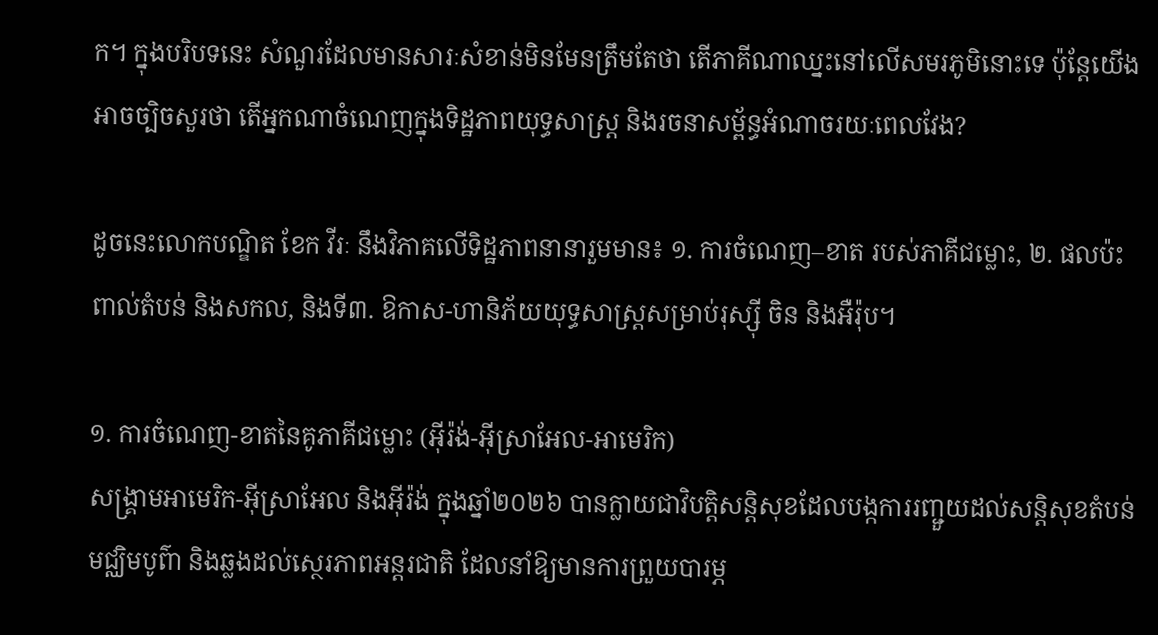ក។ ក្នុងបរិបទនេះ សំណួរដែលមានសារៈសំខាន់មិនមែនត្រឹមតែថា តើភាគីណាឈ្នះនៅលើសមរភូមិនោះទេ ប៉ុន្តែយើងអាចច្បិចសួរថា តើអ្នកណាចំណេញក្នុងទិដ្ឋភាពយុទ្ធសាស្ត្រ និងរចនាសម្ព័ន្ធអំណាចរយៈពេលវែង?

ដូចនេះលោកបណ្ឌិត ខែក វីរៈ នឹងវិភាគលើទិដ្ឋភាពនានារួមមាន៖ ១. ការចំណេញ–ខាត របស់ភាគីជម្លោះ, ២. ផលប៉ះពាល់តំបន់ និងសកល, និងទី៣. ឱកាស-ហានិភ័យយុទ្ធសាស្ត្រសម្រាប់រុស្ស៊ី ចិន និងអឺរ៉ុប។

១. ការចំណេញ-ខាតនៃគូភាគីជម្លោះ (អ៊ីរ៉ង់-អ៊ីស្រាអែល-អាមេរិក)
សង្គ្រាមអាមេរិក-អ៊ីស្រាអែល និងអ៊ីរ៉ង់ ក្នុងឆ្នាំ២០២៦ បានក្លាយជាវិបត្តិសន្តិសុខដែលបង្កការរញ្ជួយដល់សន្តិសុខតំបន់មជ្ឈិមបូព៌ា និងឆ្លងដល់ស្ថេរភាពអន្តរជាតិ ដែលនាំឱ្យមានការព្រួយបារម្ភ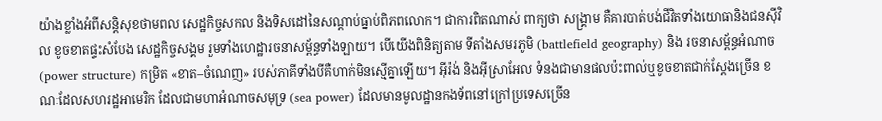យ៉ាងខ្លាំងអំពីសន្តិសុខថាមពល សេដ្ឋកិច្ចសកល និងទិសដៅនៃសណ្តាប់ធ្នាប់ពិភពលោក។ ជាការពិតណាស់ ពាក្យថា សង្គ្រាម គឺគារបាត់បង់ជីវិតទាំងយោធានិងជនស៊ីវិល ខូចខាតផ្ទះសំបែង សេដ្ឋកិច្ចសង្គម រួមទាំងហេដ្ឋារចនាសម្ព័ន្ធទាំងឡាយ។ បើយើងពិនិត្យតាម ទីតាំងសមរភូមិ (battlefield geography) និង រចនាសម្ព័ន្ធអំណាច (power structure) កម្រិត «ខាត–ចំណេញ» របស់ភាគីទាំងបីគឺហាក់មិនស្មើគ្នាឡើយ។ អ៊ីរ៉ង់ និងអ៊ីស្រាអែល ទំនងជាមានផលប៉ះពាល់ឬខូចខាតជាក់ស្តែងច្រើន ខណៈដែលសហរដ្ឋអាមេរិក ដែលជាមហាអំណាចសមុទ្រ (sea power) ដែលមានមូលដ្ឋានកងទ័ពនៅក្រៅប្រទេសច្រើន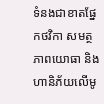ទំនងជាខាតផ្នែកថវិកា សមត្ថភាពយោធា និងហានិភ័យលើមូ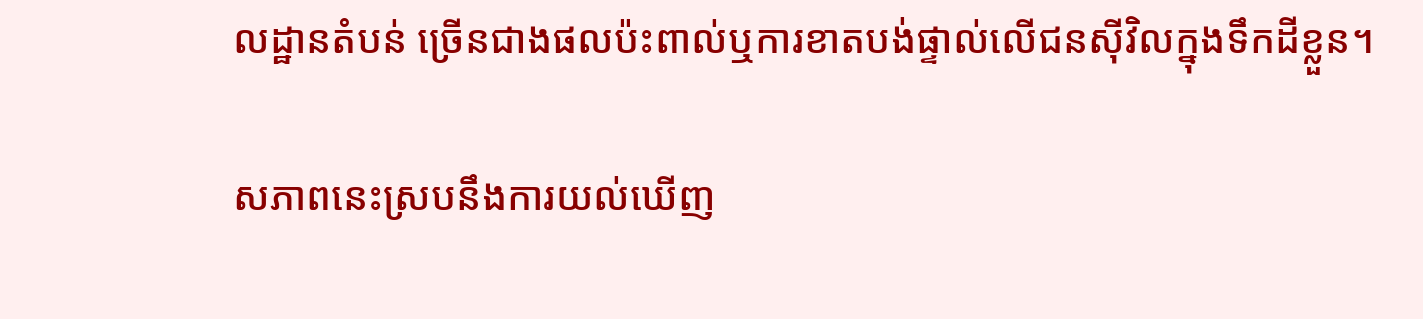លដ្ឋានតំបន់ ច្រើនជាងផលប៉ះពាល់ឬការខាតបង់ផ្ទាល់លើជនស៊ីវិលក្នុងទឹកដីខ្លួន។

សភាពនេះស្របនឹងការយល់ឃើញ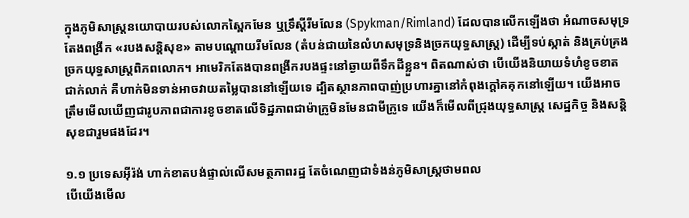ក្នុងភូមិសាស្ត្រនយោបាយរបស់លោកស្ពៃកមែន ឬទ្រឹស្តីរីមលែន (Spykman/Rimland) ដែលបានលើកឡើងថា អំណាចសមុទ្រតែងពង្រីក «របងសន្តិសុខ» តាមបណ្តោយរីមលែន (តំបន់ជាយនៃលំហសមុទ្រនិងច្រកយុទ្ធសាស្ត្រ) ដើម្បីទប់ស្កាត់ និងគ្រប់គ្រងច្រកយុទ្ធសាស្ត្រពិភពលោក។ អាមេរិកតែងបានពង្រីករបងផ្ទះនៅឆ្ងាយពីទឹកដីខ្លួន។ ពិតណាស់ថា បើយើងនិយាយទំហំខូចខាតជាក់លាក់ គឺហាក់មិនទាន់អាចវាយតម្លៃបាននៅឡើយទេ ដ្បិតស្ថានភាពបាញ់ប្រហារគ្នានៅកំពុងក្តៅគគុកនៅឡើយ។ យើងអាចត្រឹមមើលឃើញជារូបភាពជាការខូចខាតលើទិដ្ឋភាពជាម៉ាក្រូមិនមែនជាមីក្រូទេ យើងក៏មើលពីជ្រុងយុទ្ធសាស្ត្រ សេដ្ឋកិច្ច និងសន្តិសុខជារួមផងដែរ។

១.១ ប្រទេសអ៊ីរ៉ង់ ហាក់ខាតបង់ផ្ទាល់លើសមត្ថភាពរដ្ឋ តែចំណេញជាទំងន់ភូមិសាស្ត្រថាមពល
បើយើងមើល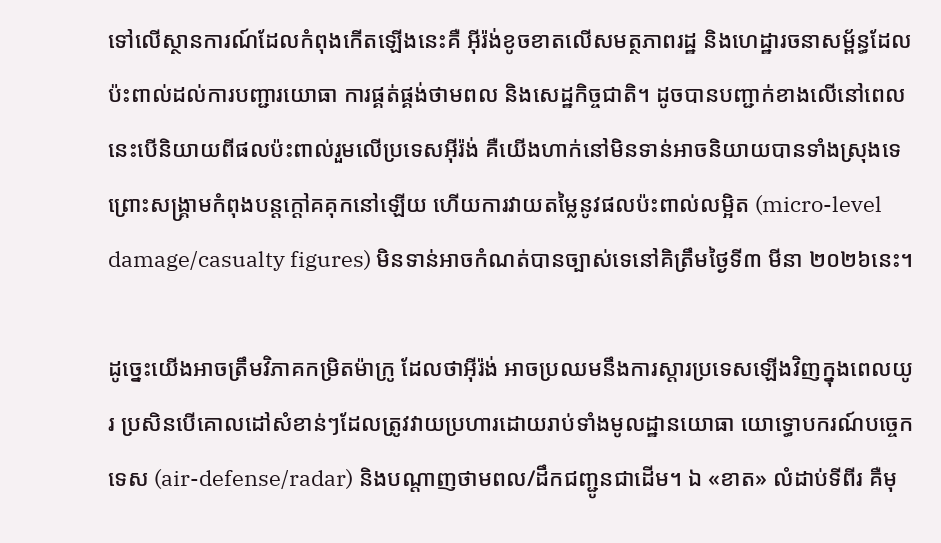ទៅលើស្ថានការណ៍ដែលកំពុងកើតឡើងនេះគឺ អ៊ីរ៉ង់ខូចខាតលើសមត្ថភាពរដ្ឋ និងហេដ្ឋារចនាសម្ព័ន្ធដែលប៉ះពាល់ដល់ការបញ្ជារយោធា ការផ្គត់ផ្គង់ថាមពល និងសេដ្ឋកិច្ចជាតិ។ ដូចបានបញ្ជាក់ខាងលើនៅពេលនេះបើនិយាយពីផលប៉ះពាល់រួមលើប្រទេសអ៊ីរ៉ង់ គឺយើងហាក់នៅមិនទាន់អាចនិយាយបានទាំងស្រុងទេ ព្រោះសង្គ្រាមកំពុងបន្តក្តៅគគុកនៅឡើយ ហើយការវាយតម្លៃនូវផលប៉ះពាល់លម្អិត (micro-level damage/casualty figures) មិនទាន់អាចកំណត់បានច្បាស់ទេនៅគិត្រឹមថ្ងៃទី៣ មីនា ២០២៦នេះ។

ដូច្នេះយើងអាចត្រឹមវិភាគកម្រិតម៉ាក្រូ ដែលថាអ៊ីរ៉ង់ អាចប្រឈមនឹងការស្តារប្រទេសឡើងវិញក្នុងពេលយូរ ប្រសិនបើគោលដៅសំខាន់ៗដែលត្រូវវាយប្រហារដោយរាប់ទាំងមូលដ្ឋានយោធា យោទ្ធោបករណ៍បច្ចេកទេស (air-defense/radar) និងបណ្តាញថាមពល/ដឹកជញ្ជូនជាដើម។ ឯ «ខាត» លំដាប់ទីពីរ គឺមុ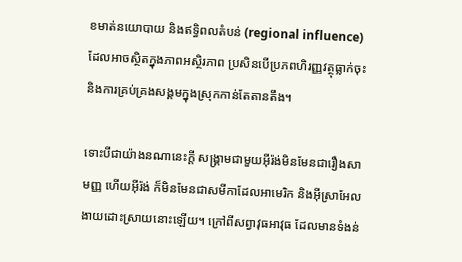ខមាត់នយោបាយ និងឥទ្ធិពលតំបន់ (regional influence) ដែលអាចស្ថិតក្នុងភាពអស្ថិរភាព ប្រសិនបើប្រភពហិរញ្ញវត្ថុធ្លាក់ចុះ និងការគ្រប់គ្រងសង្គមក្នុងស្រុកកាន់តែតានតឹង។

ទោះបីជាយ៉ាងនណានេះក្តី សង្គ្រាមជាមួយអ៊ីរ៉ង់មិនមែនជារឿងសាមញ្ញ ហើយអ៊ីរ៉ង់ ក៏មិនមែនជាសមីកាដែលអាមេរិក និងអ៊ីស្រាអែល ងាយដោះស្រាយនោះឡើយ។ ក្រៅពីសព្វាវុធអាវុធ ដែលមានទំងន់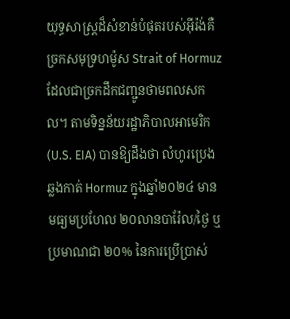យុទ្ធសាស្ត្រដ៏សំខាន់បំផុតរបស់អ៊ីរ៉ង់គឺ ច្រកសមុទ្រហម៉ូស Strait of Hormuz ដែលជាច្រកដឹកជញ្ជូនថាមពលសកល។ តាមទិន្នន័យរដ្ឋាភិបាលអាមេរិក (U.S. EIA) បានឱ្យដឹងថា លំហូរប្រេងឆ្លងកាត់ Hormuz ក្នុងឆ្នាំ២០២៤ មានមធ្យមប្រហែល ២០លានបារ៉ែល/ថ្ងៃ ឬ ប្រមាណជា ២០% នៃការប្រើប្រាស់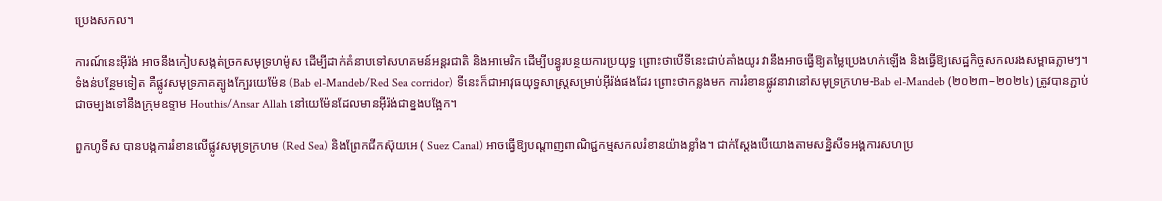ប្រេងសកល។

ការណ៍នេះអ៊ីរ៉ង់ អាចនឹងកៀបសង្កត់ច្រកសមុទ្រហម៉ូស ដើម្បីដាក់គំនាបទៅសហគមន៍អន្តរជាតិ និងអាមេរិក ដើម្បីបន្ធូរបន្ថយការប្រយុទ្ធ ព្រោះថាបើទីនេះជាប់គាំងយូរ វានឹងអាចធ្វើឱ្យតម្លៃប្រេងហក់ឡើង និងធ្វើឱ្យសេដ្ឋកិច្ចសកលរងសម្ពាធភ្លាមៗ។ ទំងន់បន្ថែមទៀត គឺផ្លូវសមុទ្រភាគត្បូងក្បែរយេម៉ែន (Bab el-Mandeb/Red Sea corridor) ទីនេះក៏ជាអាវុធយុទ្ធសាស្ត្រសម្រាប់អ៊ីរ៉ង់ផងដែរ ព្រោះថាកន្លងមក ការរំខានផ្លូវនាវានៅសមុទ្រក្រហម-Bab el-Mandeb (២០២៣–២០២៤) ត្រូវបានភ្ជាប់ជាចម្បងទៅនឹងក្រុមឧទ្ទាម Houthis/Ansar Allah នៅយេម៉ែនដែលមានអ៊ីរ៉ង់ជាខ្នងបង្អែក។

ពួកហូទីស បានបង្កការរំខានលើផ្លូវសមុទ្រក្រហម (Red Sea) និងព្រែកជីកស៊ុយអេ ( Suez Canal) អាចធ្វើឱ្យបណ្តាញពាណិជ្ជកម្មសកលរំខានយ៉ាងខ្លាំង។ ជាក់ស្តែងបើយោងតាមសន្និសីទអង្គការសហប្រ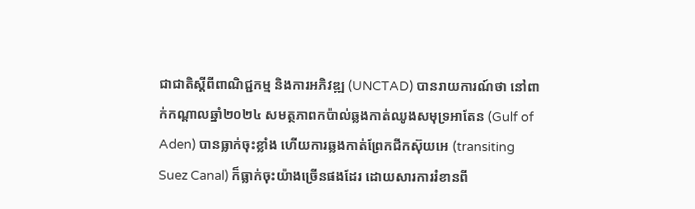ជាជាតិស្តីពីពាណិជ្ជកម្ម និងការអភិវឌ្ឍ (UNCTAD) បានរាយការណ៍ថា នៅពាក់កណ្តាលឆ្នាំ២០២៤ សមត្ថភាពកប៉ាល់ឆ្លងកាត់ឈូងសមុទ្រអាតែន (Gulf of Aden) បានធ្លាក់ចុះខ្លាំង ហើយការឆ្លងកាត់ព្រែកជីកស៊ុយអេ (transiting Suez Canal) ក៏ធ្លាក់ចុះយ៉ាងច្រើនផងដែរ ដោយសារការរំខានពី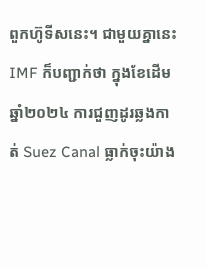ពួកហ៊ូទីសនេះ។ ជាមួយគ្នានេះ IMF ក៏បញ្ជាក់ថា ក្នុងខែដើមឆ្នាំ២០២៤ ការជួញដូរឆ្លងកាត់ Suez Canal ធ្លាក់ចុះយ៉ាង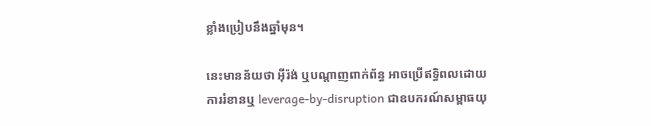ខ្លាំងប្រៀបនឹងឆ្នាំមុន។

នេះមានន័យថា អ៊ីរ៉ង់ ឬបណ្តាញពាក់ព័ន្ធ អាចប្រើឥទ្ធិពលដោយការរំខានឬ leverage-by-disruption ជាឧបករណ៍សម្ពាធយុ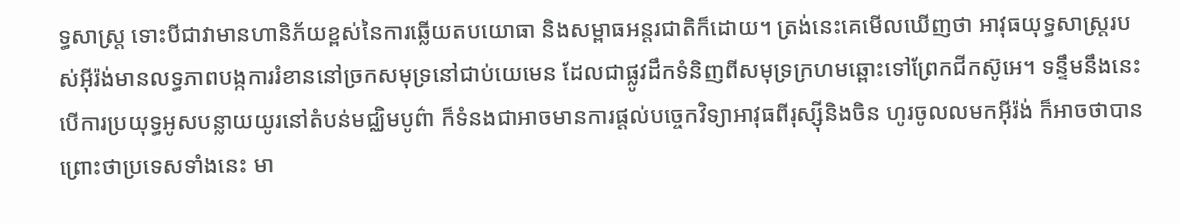ទ្ធសាស្ត្រ ទោះបីជាវាមានហានិភ័យខ្ពស់នៃការឆ្លើយតបយោធា និងសម្ពាធអន្តរជាតិក៏ដោយ។ ត្រង់នេះគេមើលឃើញថា អាវុធយុទ្ធសាស្ត្ររបស់អ៊ីរ៉ង់មានលទ្ធភាពបង្កការរំខាននៅច្រកសមុទ្រនៅជាប់យេមេន ដែលជាផ្លូវដឹកទំនិញពីសមុទ្រក្រហមឆ្ពោះទៅព្រែកជីកស៊ូអេ។ ទន្ទឹមនឹងនេះ បើការប្រយុទ្ធអូសបន្លាយយូរនៅតំបន់មជ្ឈិមបូព៌ា ក៏ទំនងជាអាចមានការផ្តល់បច្ចេកវិទ្យាអាវុធពីរុស្ស៊ីនិងចិន ហូរចូលលមកអ៊ីរ៉ង់ ក៏អាចថាបានព្រោះថាប្រទេសទាំងនេះ មា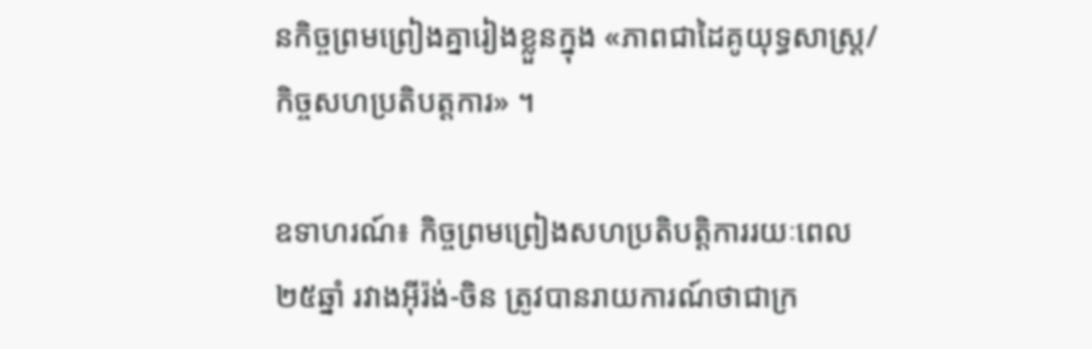នកិច្ចព្រមព្រៀងគ្នារៀងខ្លួនក្នុង «ភាពជាដៃគូយុទ្ធសាស្ត្រ/កិច្ចសហប្រតិបត្តការ» ។

ឧទាហរណ៍៖ កិច្ចព្រមព្រៀងសហប្រតិបត្តិការរយៈពេល២៥ឆ្នាំ រវាងអ៊ីរ៉ង់-ចិន ត្រូវបានរាយការណ៍ថាជាក្រ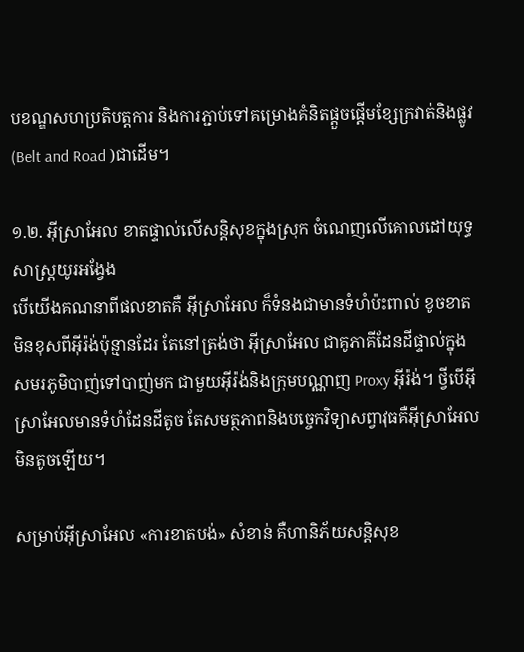បខណ្ឌសហប្រតិបត្តការ និងការភ្ជាប់ទៅគម្រោងគំនិតផ្តួចផ្តើមខ្សែក្រវាត់និងផ្លូវ (Belt and Road )ជាដើម។

១.២. អ៊ីស្រាអែល ខាតផ្ទាល់លើសន្តិសុខក្នុងស្រុក ចំណេញលើគោលដៅយុទ្ធសាស្ត្រយូរអង្វែង
បើយើងគណនាពីផលខាតគឺ អ៊ីស្រាអែល ក៏ទំនងជាមានទំហំប៉ះពាល់ ខូចខាតមិនខុសពីអ៊ីរ៉ង់ប៉ុន្មានដែរ តែនៅត្រង់ថា អ៊ីស្រាអែល ជាគូភាគីដែនដីផ្ទាល់ក្នុងសមរភូមិបាញ់ទៅបាញ់មក ជាមួយអ៊ីរ៉ង់និងក្រុមបណ្ណាញ Proxy អ៊ីរ៉ង់។ ថ្វីបើអ៊ីស្រាអែលមានទំហំដែនដីតូច តែសមត្ថភាពនិងបច្ចេកវិទ្យាសព្វាវុធគឺអ៊ីស្រាអែលមិនតូចឡើយ។

សម្រាប់អ៊ីស្រាអែល «ការខាតបង់» សំខាន់ គឺហានិភ័យសន្តិសុខ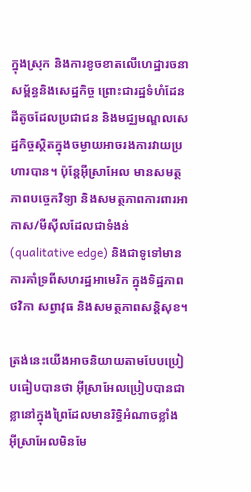ក្នុងស្រុក និងការខូចខាតលើហេដ្ឋារចនាសម្ព័ន្ធនិងសេដ្ឋកិច្ច ព្រោះជារដ្ឋទំហំដែនដីតូចដែលប្រជាជន និងមជ្ឈមណ្ឌលសេដ្ឋកិច្ចស្ថិតក្នុងចម្ងាយអាចរងការវាយប្រហារបាន។ ប៉ុន្តែអ៊ីស្រាអែល មានសមត្ថភាពបច្ចេកវិទ្យា និងសមត្ថភាពការពារអាកាស/មីស៊ីលដែលជាទំងន់ (qualitative edge) និងជាទូទៅមានការគាំទ្រពីសហរដ្ឋអាមេរិក ក្នុងទិដ្ឋភាព ថវិកា សព្វាវុធ និងសមត្ថភាពសន្តិសុខ។

ត្រង់នេះយើងអាចនិយាយតាមបែបប្រៀបធៀបបានថា អ៊ីស្រាអែលប្រៀបបានជាខ្លានៅក្នុងព្រៃដែលមានរិទ្ធិអំណាចខ្លាំង អ៊ីស្រាអែលមិនមែ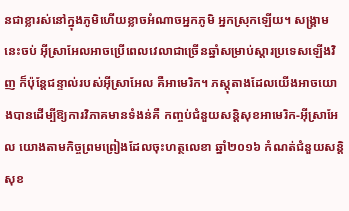នជាខ្លារស់នៅក្នុងភូមិហើយខ្លាចអំណាចអ្នកភូមិ អ្នកស្រុកឡើយ។ សង្គ្រាមនេះចប់ អ៊ីស្រាអែលអាចប្រើពេលវេលាជាច្រើនឆ្នាំសម្រាប់ស្តារប្រទេសឡើងវិញ ក៏ប៉ុន្តែជន្ទាល់របស់អ៊ីស្រាអែល គឺអាមេរិក។ ភស្តុតាងដែលយើងអាចយោងបានដើម្បីឱ្យការវិភាគមានទំងន់គឺ កញ្ចប់ជំនួយសន្តិសុខអាមេរិក-អ៊ីស្រាអែល យោងតាមកិច្ចព្រមព្រៀងដែលចុះហត្ថលេខា ឆ្នាំ២០១៦ កំណត់ជំនួយសន្តិសុខ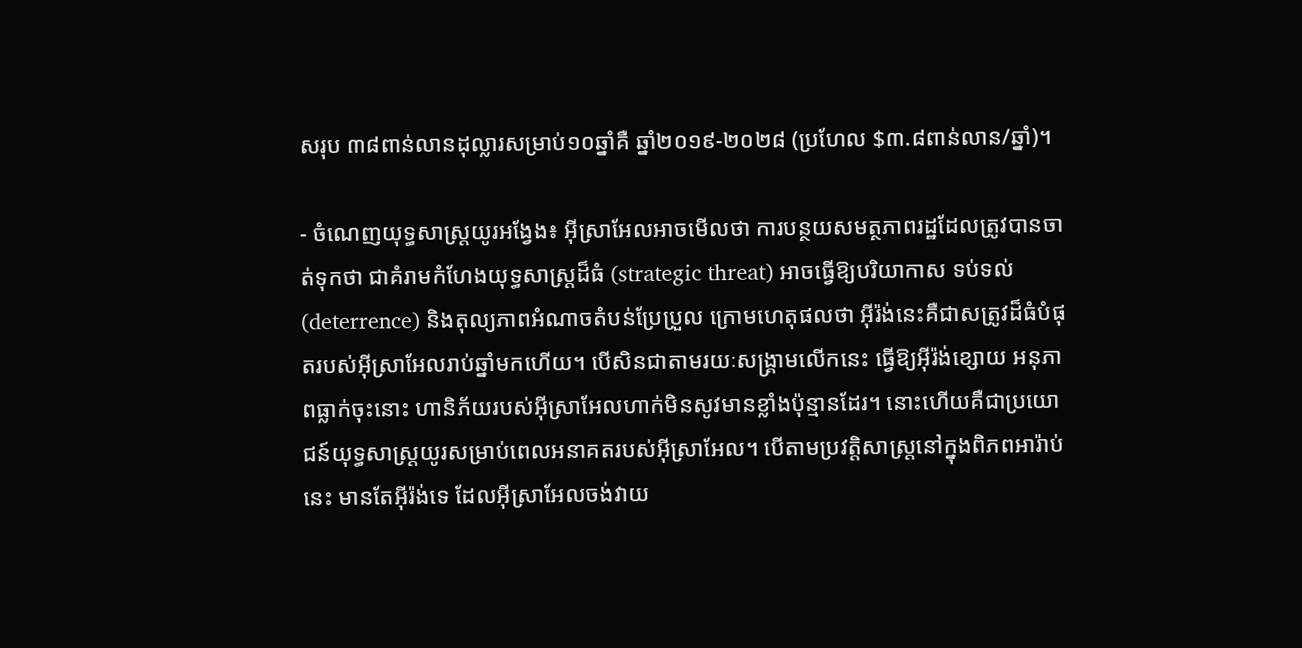សរុប ៣៨ពាន់លានដុល្លារសម្រាប់១០ឆ្នាំគឺ ឆ្នាំ២០១៩-២០២៨ (ប្រហែល $៣.៨ពាន់លាន/ឆ្នាំ)។

- ចំណេញយុទ្ធសាស្ត្រយូរអង្វែង៖ អ៊ីស្រាអែលអាចមើលថា ការបន្ថយសមត្ថភាពរដ្ឋដែលត្រូវបានចាត់ទុកថា ជាគំរាមកំហែងយុទ្ធសាស្ត្រដ៏ធំ (strategic threat) អាចធ្វើឱ្យបរិយាកាស ទប់ទល់ (deterrence) និងតុល្យភាពអំណាចតំបន់ប្រែប្រួល ក្រោមហេតុផលថា អ៊ីរ៉ង់នេះគឺជាសត្រូវដ៏ធំបំផុតរបស់អ៊ីស្រាអែលរាប់ឆ្នាំមកហើយ។ បើសិនជាតាមរយៈសង្គ្រាមលើកនេះ ធ្វើឱ្យអ៊ីរ៉ង់ខ្សោយ អនុភាពធ្លាក់ចុះនោះ ហានិភ័យរបស់អ៊ីស្រាអែលហាក់មិនសូវមានខ្លាំងប៉ុន្មានដែរ។ នោះហើយគឺជាប្រយោជន៍យុទ្ធសាស្ត្រយូរសម្រាប់ពេលអនាគតរបស់អ៊ីស្រាអែល។ បើតាមប្រវត្តិសាស្ត្រនៅក្នុងពិភពអារ៉ាប់នេះ មានតែអ៊ីរ៉ង់ទេ ដែលអ៊ីស្រាអែលចង់វាយ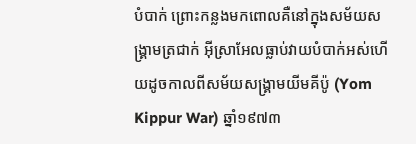បំបាក់ ព្រោះកន្លងមកពោលគឺនៅក្នុងសម័យសង្គ្រាមត្រជាក់ អ៊ីស្រាអែលធ្លាប់វាយបំបាក់អស់ហើយដូចកាលពីសម័យសង្គ្រាមយីមគីប៉ូ (Yom Kippur War) ឆ្នាំ១៩៧៣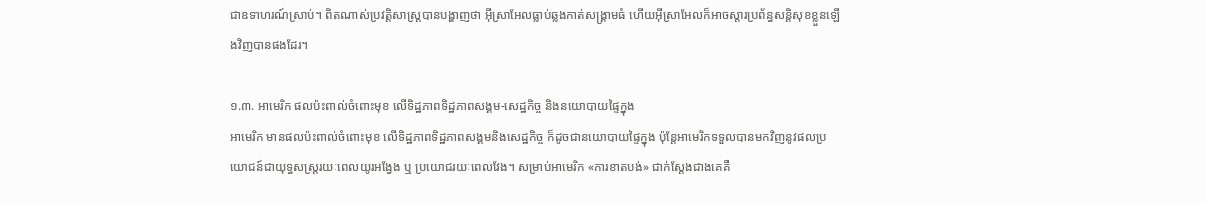ជាឧទាហរណ៍ស្រាប់។ ពិតណាស់ប្រវត្តិសាស្ត្របានបង្ហាញថា អ៊ីស្រាអែលធ្លាប់ឆ្លងកាត់សង្គ្រាមធំ ហើយអ៊ីស្រាអែលក៏អាចស្តារប្រព័ន្ធសន្តិសុខខ្លួនឡើងវិញបានផងដែរ។

១.៣. អាមេរិក ផលប៉ះពាល់ចំពោះមុខ លើទិដ្ឋភាពទិដ្ឋភាពសង្គម-សេដ្ឋកិច្ច និងនយោបាយផ្ទៃក្នុង
អាមេរិក មានផលប៉ះពាល់ចំពោះមុខ លើទិដ្ឋភាពទិដ្ឋភាពសង្គមនិងសេដ្ឋកិច្ច ក៏ដូចជានយោបាយផ្ទៃក្នុង ប៉ុន្តែអាមេរិកទទួលបានមកវិញនូវផលប្រយោជន៍ជាយុទ្ធសស្ត្ររយៈពេលយូរអង្វែង ឬ ប្រយោជរយៈពេលវែង។ សម្រាប់អាមេរិក «ការខាតបង់» ជាក់ស្តែងជាងគេគឺ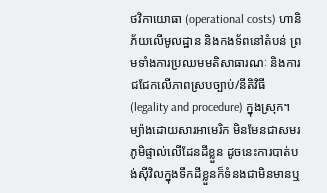ថវិកាយោធា (operational costs) ហានិភ័យលើមូលដ្ឋាន និងកងទ័ពនៅតំបន់ ព្រមទាំងការប្រឈមមតិសាធារណៈ និងការជជែកលើភាពស្របច្បាប់/នីតិវិធី (legality and procedure) ក្នុងស្រុក។ ម្យ៉ាងដោយសារអាមេរិក មិនមែនជាសមរភូមិផ្ទាល់លើដែនដីខ្លួន ដូចនេះការបាត់បង់ស៊ីវិលក្នុងទឹកដីខ្លួនក៏ទំនងជាមិនមានឬ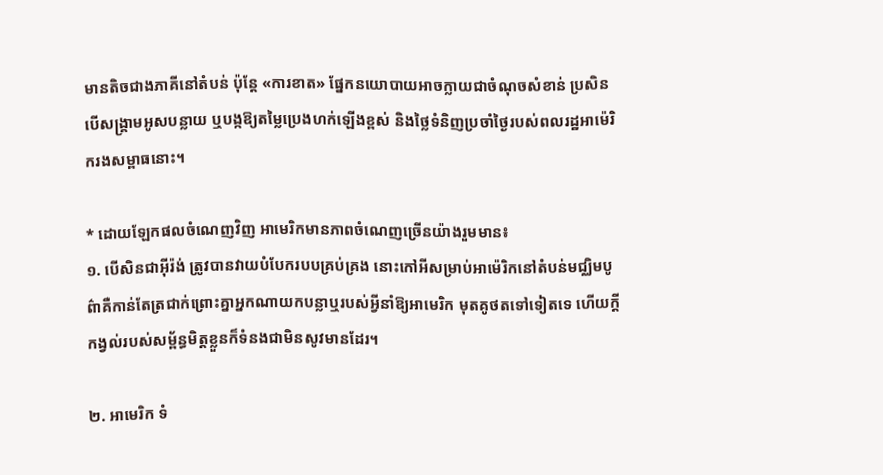មានតិចជាងភាគីនៅតំបន់ ប៉ុន្តែ «ការខាត» ផ្នែកនយោបាយអាចក្លាយជាចំណុចសំខាន់ ប្រសិនបើសង្គ្រាមអូសបន្លាយ ឬបង្កឱ្យតម្លៃប្រេងហក់ឡើងខ្ពស់ និងថ្លៃទំនិញប្រចាំថ្ងៃរបស់ពលរដ្ឋអាម៉េរិករងសម្ពាធនោះ។

* ដោយឡែកផលចំណេញវិញ អាមេរិកមានភាពចំណេញច្រើនយ៉ាងរួមមាន៖
១. បើសិនជាអ៊ីរ៉ង់ ត្រូវបានវាយបំបែករបបគ្រប់គ្រង នោះកៅអីសម្រាប់អាម៉េរិកនៅតំបន់មជ្ឈិមបូព៌ាគឺកាន់តែត្រជាក់ព្រោះគ្នាអ្នកណាយកបន្លាឬរបស់អ្វីនាំឱ្យអាមេរិក មុតគូថតទៅទៀតទេ ហើយក្តីកង្វល់របស់សម្ព័ន្ធមិត្តខ្លួនក៏ទំនងជាមិនសូវមានដែរ។

២. អាមេរិក ទំ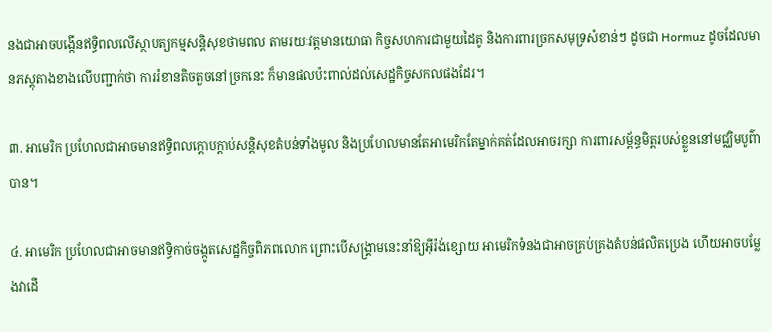នងជាអាចបង្កើនឥទ្ធិពលលើស្ថាបត្យកម្មសន្តិសុខថាមពល តាមរយៈវត្តមានយោធា កិច្ចសហការជាមួយដៃគូ និងការពារច្រកសមុទ្រសំខាន់ៗ ដូចជា Hormuz ដូចដែលមានភស្តុតាងខាងលើបញ្ជាក់ថា ការរំខានតិចតួចនៅច្រកនេះ ក៏មានផលប៉ះពាល់ដល់សេដ្ឋកិច្ចសកលផងដែរ។

៣. អាមេរិក ប្រហែលជាអាចមានឥទ្ធិពលក្តោបក្តាប់សន្តិសុខតំបន់ទាំងមូល និងប្រហែលមានតែអាមេរិកតែម្នាក់គត់ដែលអាចរក្សា ការពារសម្ព័ន្ធមិត្តរបស់ខ្លួននៅមជ្ឈិមបូព៌ាបាន។

៤. អាមេរិក ប្រហែលជាអាចមានឥទ្ធិកាច់ចង្កូតសេដ្ឋកិច្ចពិភពលោក ព្រោះបើសង្គ្រាមនេះនាំឱ្យអ៊ីរ៉ង់ខ្សោយ អាមេរិកទំនងជាអាចគ្រប់គ្រងតំបន់ផលិតប្រេង ហើយអាចបម្លែងវាដើ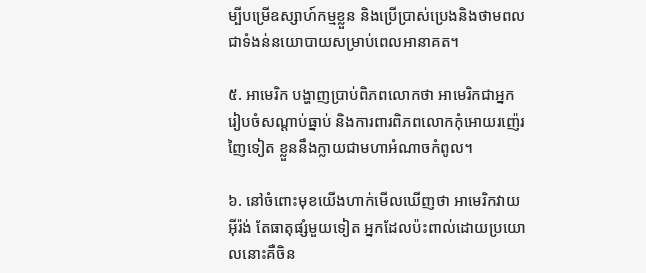ម្បីបម្រើឧស្សាហ៍កម្មខ្លួន និងប្រើប្រាស់ប្រេងនិងថាមពលជាទំងន់នយោបាយសម្រាប់ពេលអានាគត។

៥. អាមេរិក បង្ហាញប្រាប់ពិភពលោកថា អាមេរិកជាអ្នករៀបចំសណ្តាប់ធ្នាប់ និងការពារពិភពលោកកុំអោយរញ៉េរញៃទៀត ខ្លួននឹងក្លាយជាមហាអំណាចកំពូល។

៦. នៅចំពោះមុខយើងហាក់មើលឃើញថា អាមេរិកវាយអ៊ីរ៉ង់ តែធាតុផ្សំមួយទៀត អ្នកដែលប៉ះពាល់ដោយប្រយោលនោះគឺចិន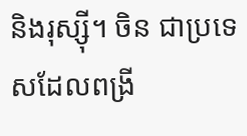និងរុស្ស៊ី។ ចិន ជាប្រទេសដែលពង្រី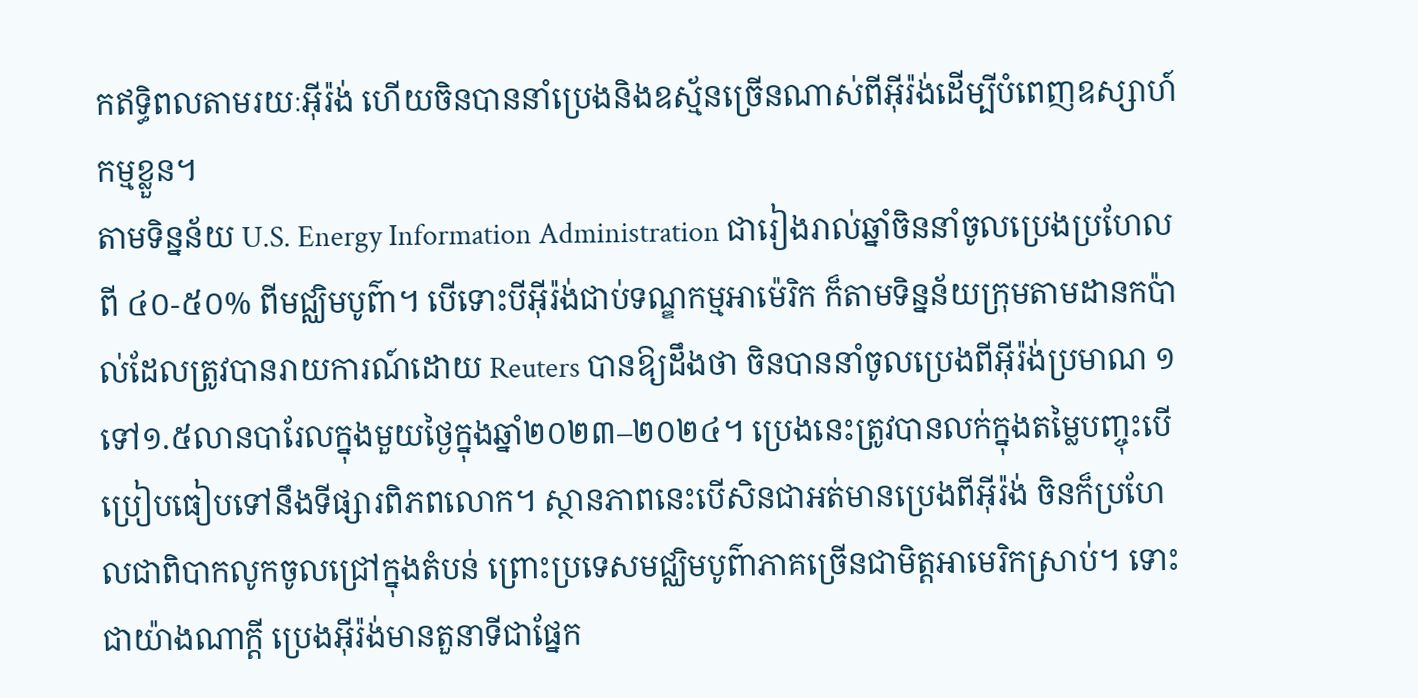កឥទ្ធិពលតាមរយៈអ៊ីរ៉ង់ ហើយចិនបាននាំប្រេងនិងឧស្ម័នច្រើនណាស់ពីអ៊ីរ៉ង់ដើម្បីបំពេញឧស្សាហ៍កម្មខ្លួន។
តាមទិន្នន័យ U.S. Energy Information Administration ជារៀងរាល់ឆ្នាំចិននាំចូលប្រេងប្រហែលពី ៤០-៥០% ពីមជ្ឈិមបូព៌ា។ បើទោះបីអ៊ីរ៉ង់ជាប់ទណ្ឌកម្មអាម៉េរិក ក៏តាមទិន្នន័យក្រុមតាមដានកប៉ាល់ដែលត្រូវបានរាយការណ៍ដោយ Reuters បានឱ្យដឹងថា ចិនបាននាំចូលប្រេងពីអ៊ីរ៉ង់ប្រមាណ ១ទៅ១.៥លានបារែលក្នុងមួយថ្ងៃក្នុងឆ្នាំ២០២៣–២០២៤។ ប្រេងនេះត្រូវបានលក់ក្នុងតម្លៃបញ្ចុះបើប្រៀបធៀបទៅនឹងទីផ្សារពិភពលោក។ ស្ថានភាពនេះបើសិនជាអត់មានប្រេងពីអ៊ីរ៉ង់ ចិនក៏ប្រហែលជាពិបាកលូកចូលជ្រៅក្នុងតំបន់ ព្រោះប្រទេសមជ្ឈិមបូព៌ាភាគច្រើនជាមិត្តអាមេរិកស្រាប់។ ទោះជាយ៉ាងណាក្តី ប្រេងអ៊ីរ៉ង់មានតួនាទីជាផ្នែក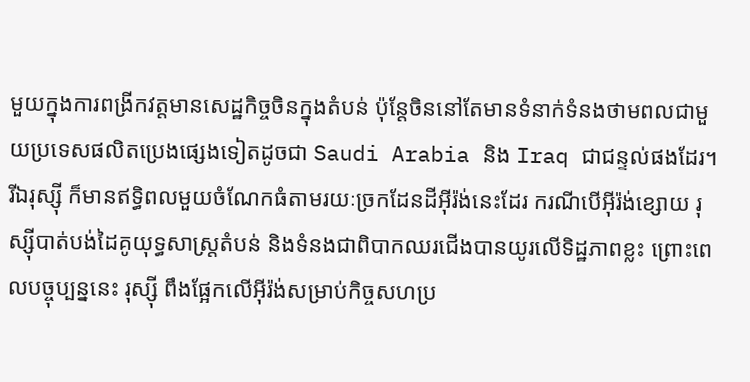មួយក្នុងការពង្រីកវត្តមានសេដ្ឋកិច្ចចិនក្នុងតំបន់ ប៉ុន្តែចិននៅតែមានទំនាក់ទំនងថាមពលជាមួយប្រទេសផលិតប្រេងផ្សេងទៀតដូចជា Saudi Arabia និង Iraq ជាជន្ទល់ផងដែរ។
រីឯរុស្ស៊ី ក៏មានឥទ្ធិពលមួយចំណែកធំតាមរយៈច្រកដែនដីអ៊ីរ៉ង់នេះដែរ ករណីបើអ៊ីរ៉ង់ខ្សោយ រុស្ស៊ីបាត់បង់ដៃគូយុទ្ធសាស្ត្រតំបន់ និងទំនងជាពិបាកឈរជើងបានយូរលើទិដ្ឋភាពខ្លះ ព្រោះពេលបច្ចុប្បន្ននេះ រុស្ស៊ី ពឹងផ្អែកលើអ៊ីរ៉ង់សម្រាប់កិច្ចសហប្រ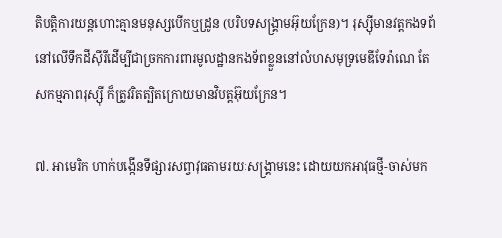តិបត្តិការយន្តហោះគ្មានមនុស្សបើកឬដ្រូន (បរិបទសង្គ្រាមអ៊ុយក្រែន)។ រុស្ស៊ីមានវត្តកងទព័នៅលើទឹកដីស៊ីរីដើម្បីជាច្រកការពារមូលដ្ឋានកងទ័ពខ្លួននៅលំហសមុទ្រមេឌីទែរ៉ាណេ តែសកម្មភាពរុស្ស៊ី ក៏ត្រូវរិតត្បិតក្រោយមានវិបត្តអ៊ុយក្រែន។

៧. អាមេរិក ហាក់បង្កើនទីផ្សារសព្វាវុធតាមរយៈសង្គ្រាមនេះ ដោយយកអាវុធថ្មី-ចាស់មក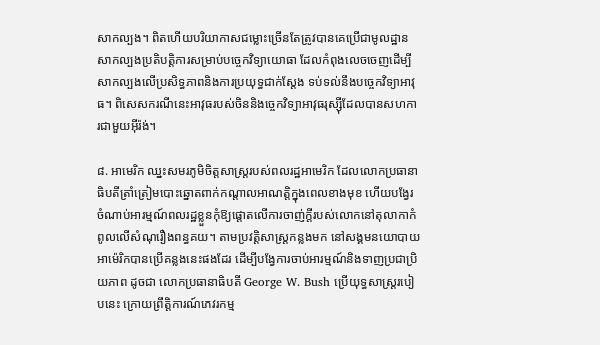សាកល្បង។ ពិតហើយបរិយាកាសជម្លោះច្រើនតែត្រូវបានគេប្រើជាមូលដ្ឋានសាកល្បងប្រតិបត្តិការសម្រាប់បច្ចេកវិទ្យាយោធា ដែលកំពុងលេចចេញដើម្បីសាកល្បងលើប្រសិទ្ធភាពនិងការប្រយុទ្ធជាក់ស្តែង ទប់ទល់នឹងបច្ចេកវិទ្យាអាវុធ។ ពិសេសករណីនេះអាវុធរបស់ចិននិងច្ចេកវិទ្យាអាវុធរុស្ស៊ីដែលបានសហការជាមួយអ៊ីរ៉ង់។

៨. អាមេរិក ឈ្នះសមរភូមិចិត្តសាស្ត្ររបស់ពលរដ្ឋអាមេរិក ដែលលោកប្រធានាធិបតីត្រាំត្រៀមបោះឆ្នោតពាក់កណ្តាលអាណត្តិក្នុងពេលខាងមុខ ហើយបង្វែរចំណាប់អារម្មណ៍ពលរដ្ឋខ្លួនកុំឱ្យផ្តោតលើការចាញ់ក្តីរបស់លោកនៅតុលាកាកំពូលលើសំណុរឿងពន្ធគយ។ តាមប្រវត្តិសាស្ត្រកន្លងមក នៅសង្គមនយោបាយអាម៉េរិកបានប្រើគន្លងនេះផងដែរ ដើម្បីបង្វែការចាប់អារម្មណ៍និងទាញប្រជាប្រិយភាព ដូចជា លោកប្រធានាធិបតី George W. Bush ប្រើយុទ្ធសាស្ត្ររបៀបនេះ ក្រោយព្រឹត្តិការណ៍ភេវរកម្ម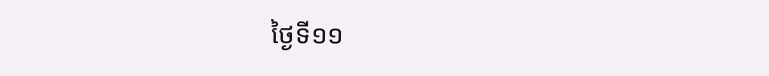ថ្ងៃទី១១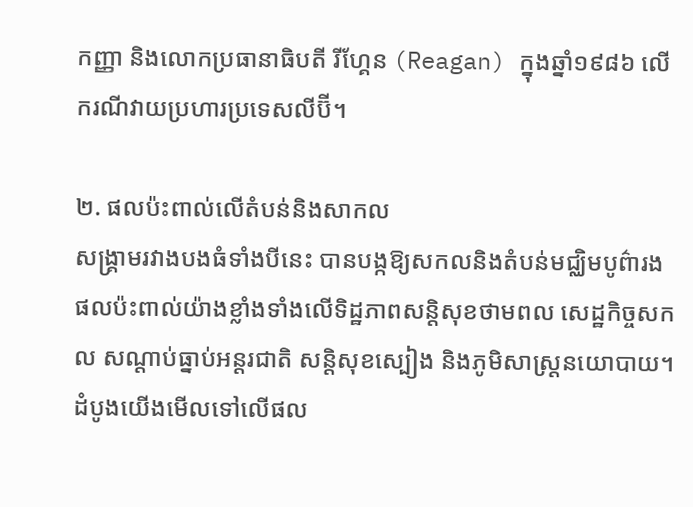កញ្ញា និងលោកប្រធានាធិបតី រីហ្គែន (Reagan) ក្នុងឆ្នាំ១៩៨៦ លើករណីវាយប្រហារប្រទេសលីប៊ី។

២. ផលប៉ះពាល់លើតំបន់និងសាកល
សង្គ្រាមរវាងបងធំទាំងបីនេះ បានបង្កឱ្យសកលនិងតំបន់មជ្ឈិមបូព៌ារងផលប៉ះពាល់យ៉ាងខ្លាំងទាំងលើទិដ្ឋភាពសន្តិសុខថាមពល សេដ្ឋកិច្ចសកល សណ្តាប់ធ្នាប់អន្តរជាតិ សន្តិសុខស្បៀង និងភូមិសាស្ត្រនយោបាយ។ ដំបូងយើងមើលទៅលើផល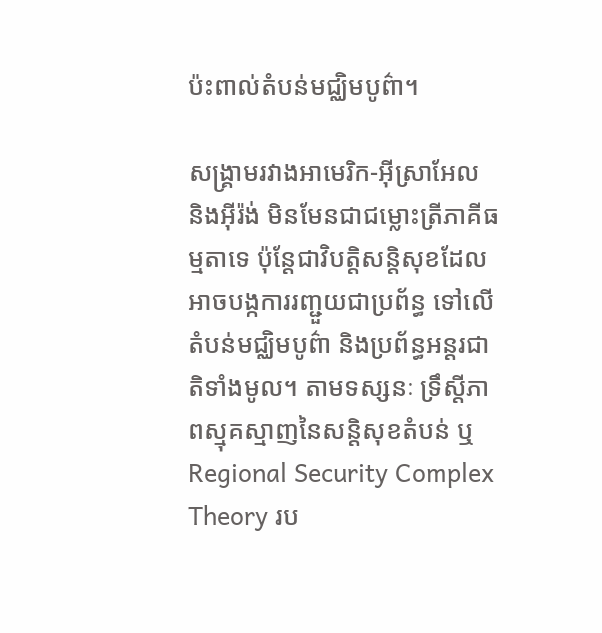ប៉ះពាល់តំបន់មជ្ឈិមបូព៌ា។

សង្គ្រាមរវាងអាមេរិក-អ៊ីស្រាអែល និងអ៊ីរ៉ង់ មិនមែនជាជម្លោះត្រីភាគីធម្មតាទេ ប៉ុន្តែជាវិបត្តិសន្តិសុខដែលអាចបង្កការរញ្ជួយជាប្រព័ន្ធ ទៅលើតំបន់មជ្ឈិមបូព៌ា និងប្រព័ន្ធអន្តរជាតិទាំងមូល។ តាមទស្សនៈ ទ្រឹស្តីភាពស្មុគស្មាញនៃសន្តិសុខតំបន់ ឬ Regional Security Complex Theory រប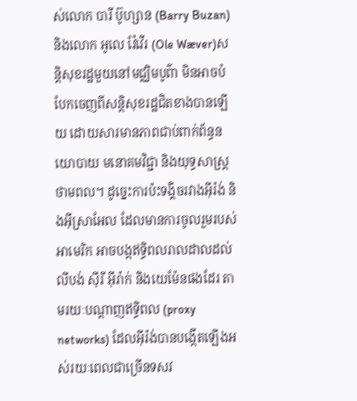ស់លោក បារី ប៊ូហ្សាន (Barry Buzan) និងលោក អូលេ វ៉ែវើរ (Ole Wæver)សន្តិសុខរដ្ឋមួយនៅមជ្ឈិមបូព៌ា មិនអាចបំបែកចេញពីសន្តិសុខរដ្ឋជិតខាងបានឡើយ ដោយសារមានភាពជាប់ពាក់ព័ន្ធនយោបាយ មនោគមវិជ្ជា និងយុទ្ធសាស្ត្រថាមពល។ ដូច្នេះការប៉ះទង្គិចរវាងអ៊ីរ៉ង់ និងអ៊ីស្រាអែល ដែលមានការចូលរួមរបស់អាមេរិក អាចបង្កឥទ្ធិពលរាលដាលដល់លីបង់ ស៊ីរី អ៊ីរ៉ាក់ និងយេម៉ែនផងដែរ តាមរយៈបណ្តាញឥទ្ធិពល (proxy networks) ដែលអ៊ីរ៉ង់បានបង្កើតឡើងអស់រយៈពេលជាច្រើនទសវ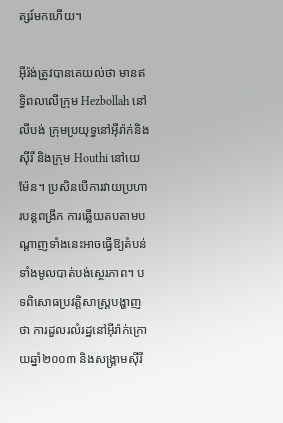ត្សរ៍មកហើយ។

អ៊ីរ៉ង់ត្រូវបានគេយល់ថា មានឥទ្ធិពលលើក្រុម Hezbollah នៅលីបង់ ក្រុមប្រយុទ្ធនៅអ៊ីរ៉ាក់និងស៊ីរី និងក្រុម Houthi នៅយេម៉ែន។ ប្រសិនបើការវាយប្រហារបន្តពង្រីក ការឆ្លើយតបតាមបណ្តាញទាំងនេះអាចធ្វើឱ្យតំបន់ទាំងមូលបាត់បង់ស្ថេរភាព។ បទពិសោធប្រវត្តិសាស្ត្របង្ហាញថា ការដួលរលំរដ្ឋនៅអ៊ីរ៉ាក់ក្រោយឆ្នាំ២០០៣ និងសង្គ្រាមស៊ីរី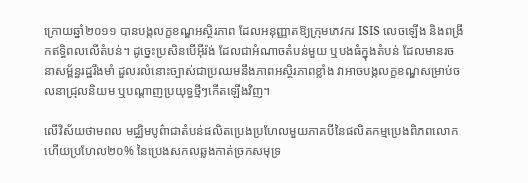ក្រោយឆ្នាំ២០១១ បានបង្កលក្ខខណ្ឌអស្ថិរភាព ដែលអនុញ្ញាតឱ្យក្រុមភេវករ ISIS លេចឡើង និងពង្រីកឥទ្ធិពលលើតំបន់។ ដូច្នេះប្រសិនបើអ៊ីរ៉ង់ ដែលជាអំណាចតំបន់មួយ ឬបងធំក្នុងតំបន់ ដែលមានរចនាសម្ព័ន្ធរដ្ឋរឹងមាំ ដួលរលំនោះច្បាស់ជាប្រឈមនឹងភាពអស្ថិរភាពខ្លាំង វាអាចបង្កលក្ខខណ្ឌសម្រាប់ចលនាជ្រុលនិយម ឬបណ្តាញប្រយុទ្ធថ្មីៗកើតឡើងវិញ។

លើវិស័យថាមពល មជ្ឈិមបូព៌ាជាតំបន់ផលិតប្រេងប្រហែលមួយភាគបីនៃផលិតកម្មប្រេងពិភពលោក ហើយប្រហែល២០% នៃប្រេងសកលឆ្លងកាត់ច្រកសមុទ្រ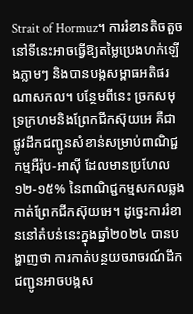Strait of Hormuz។ ការរំខានតិចតួចនៅទីនេះអាចធ្វើឱ្យតម្លៃប្រេងហក់ឡើងភ្លាមៗ និងបានបង្កសម្ពាធអតិផរណាសកល។ បន្ថែមពីនេះ ច្រកសមុទ្រក្រហមនិងព្រែកជីកស៊ុយអេ គឺជាផ្លូវដឹកជញ្ជូនសំខាន់សម្រាប់ពាណិជ្ជកម្មអឺរ៉ុប-អាស៊ី ដែលមានប្រហែល១២-១៥% នៃពាណិជ្ជកម្មសកលឆ្លងកាត់ព្រែកជីកស៊ុយអេ។ ដូច្នេះការរំខាននៅតំបន់នេះក្នុងឆ្នាំ២០២៤ បានបង្ហាញថា ការកាត់បន្ថយចរាចរណ៍ដឹកជញ្ជូនអាចបង្កស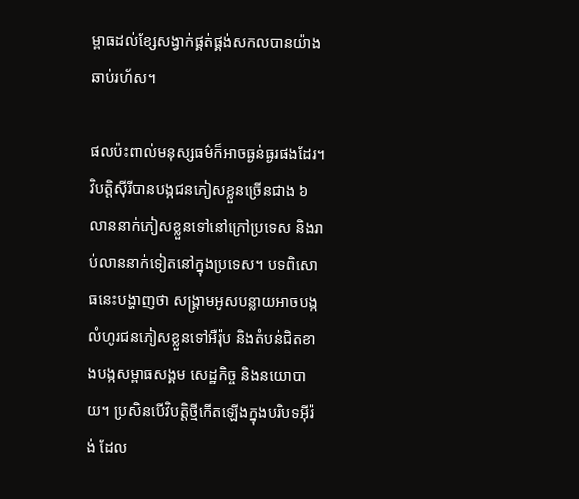ម្ពាធដល់ខ្សែសង្វាក់ផ្គត់ផ្គង់សកលបានយ៉ាងឆាប់រហ័ស។

ផលប៉ះពាល់មនុស្សធម៌ក៏អាចធ្ងន់ធ្ងរផងដែរ។ វិបត្តិស៊ីរីបានបង្កជនភៀសខ្លួនច្រើនជាង ៦លាននាក់ភៀសខ្លួនទៅនៅក្រៅប្រទេស និងរាប់លាននាក់ទៀតនៅក្នុងប្រទេស។ បទពិសោធនេះបង្ហាញថា សង្គ្រាមអូសបន្លាយអាចបង្កលំហូរជនភៀសខ្លួនទៅអឺរ៉ុប និងតំបន់ជិតខាងបង្កសម្ពាធសង្គម សេដ្ឋកិច្ច និងនយោបាយ។ ប្រសិនបើវិបត្តិថ្មីកើតឡើងក្នុងបរិបទអ៊ីរ៉ង់ ដែល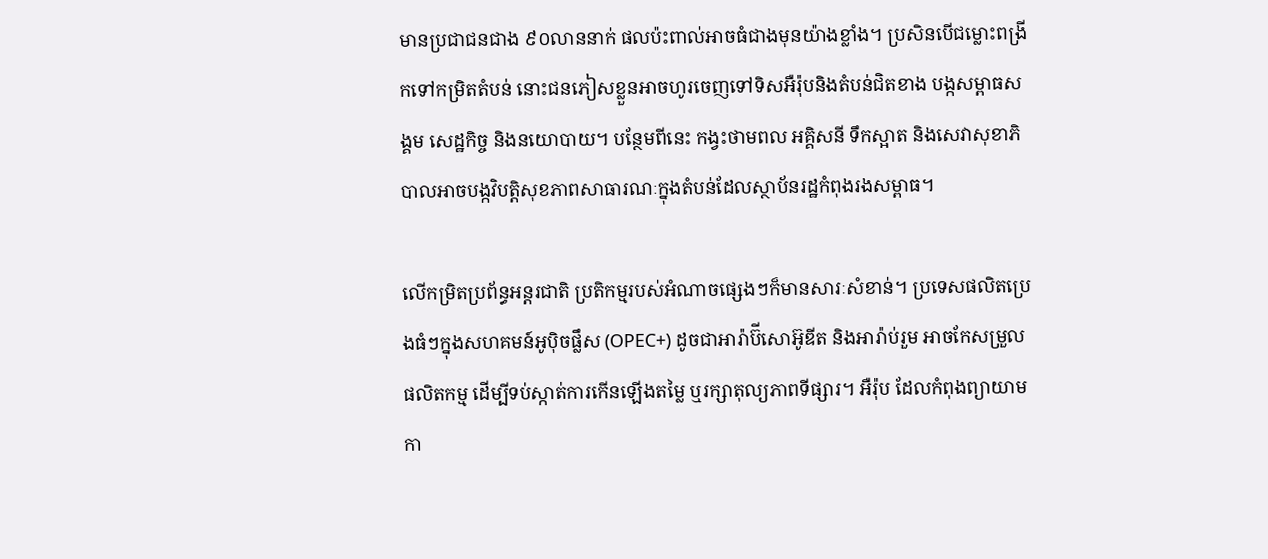មានប្រជាជនជាង ៩០លាននាក់ ផលប៉ះពាល់អាចធំជាងមុនយ៉ាងខ្លាំង។ ប្រសិនបើជម្លោះពង្រីកទៅកម្រិតតំបន់ នោះជនភៀសខ្លួនអាចហូរចេញទៅទិសអឺរ៉ុបនិងតំបន់ជិតខាង បង្កសម្ពាធសង្គម សេដ្ឋកិច្ច និងនយោបាយ។ បន្ថែមពីនេះ កង្វះថាមពល អគ្គិសនី ទឹកស្អាត និងសេវាសុខាភិបាលអាចបង្កវិបត្តិសុខភាពសាធារណៈក្នុងតំបន់ដែលស្ថាប័នរដ្ឋកំពុងរងសម្ពាធ។

លើកម្រិតប្រព័ន្ធអន្តរជាតិ ប្រតិកម្មរបស់អំណាចផ្សេងៗក៏មានសារៈសំខាន់។ ប្រទេសផលិតប្រេងធំៗក្នុងសហគមន៍អូប៉ិចផ្លឹស (OPEC+) ដូចជាអារ៉ាប៊ីសោអ៊ូឌីត និងអារ៉ាប់រួម អាចកែសម្រួលផលិតកម្ម ដើម្បីទប់ស្កាត់ការកើនឡើងតម្លៃ ឬរក្សាតុល្យភាពទីផ្សារ។ អឺរ៉ុប ដែលកំពុងព្យាយាមកា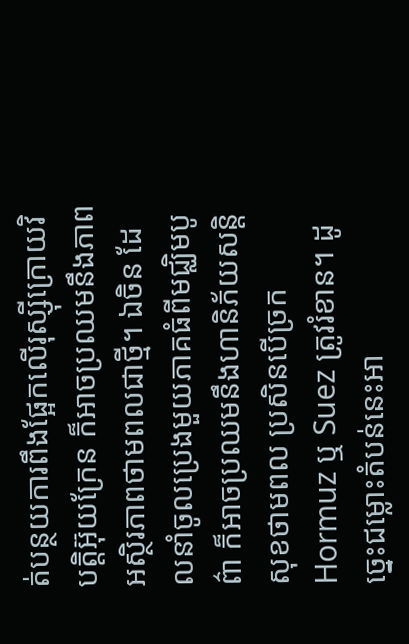ត់បន្ថយការពឹងផ្អែកលើរុស្ស៊ីក្រោយវិបត្តិអ៊ុយក្រែន ក៏អាចប្រឈមនឹងភាពអស្ថិរភាពថាមពលជាថ្មី។ ឯចិន ដែលនាំចូលប្រេងមួយភាគធំពីមជ្ឈិមបូព៌ា ក៏អាចប្រឈមនឹងហានិភ័យសន្តិសុខថាមពល ប្រសិនបើច្រក Hormuz ឬ Suez ត្រូវរំខាន។ ដូច្នេះជម្លោះតំបន់នេះអា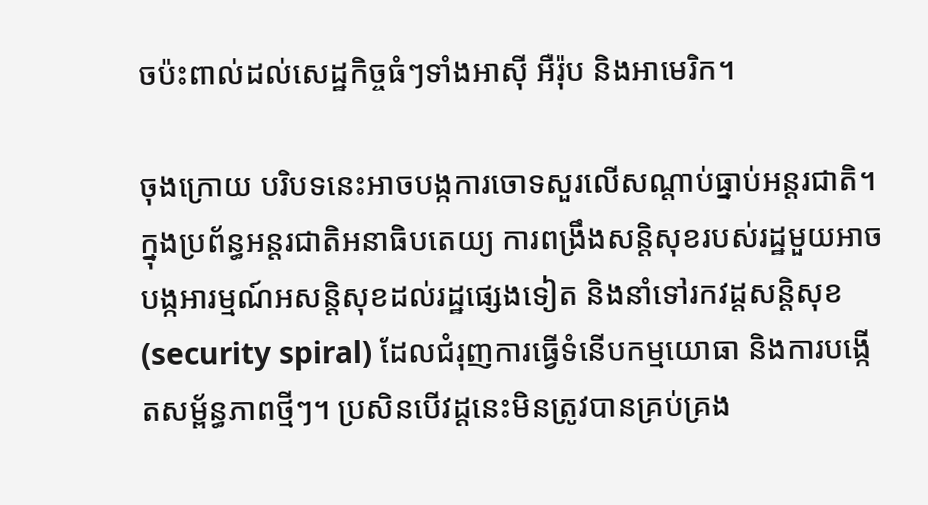ចប៉ះពាល់ដល់សេដ្ឋកិច្ចធំៗទាំងអាស៊ី អឺរ៉ុប និងអាមេរិក។

ចុងក្រោយ បរិបទនេះអាចបង្កការចោទសួរលើសណ្តាប់ធ្នាប់អន្តរជាតិ។ ក្នុងប្រព័ន្ធអន្តរជាតិអនាធិបតេយ្យ ការពង្រឹងសន្តិសុខរបស់រដ្ឋមួយអាចបង្កអារម្មណ៍អសន្តិសុខដល់រដ្ឋផ្សេងទៀត និងនាំទៅរកវដ្តសន្តិសុខ (security spiral) ដែលជំរុញការធ្វើទំនើបកម្មយោធា និងការបង្កើតសម្ព័ន្ធភាពថ្មីៗ។ ប្រសិនបើវដ្តនេះមិនត្រូវបានគ្រប់គ្រង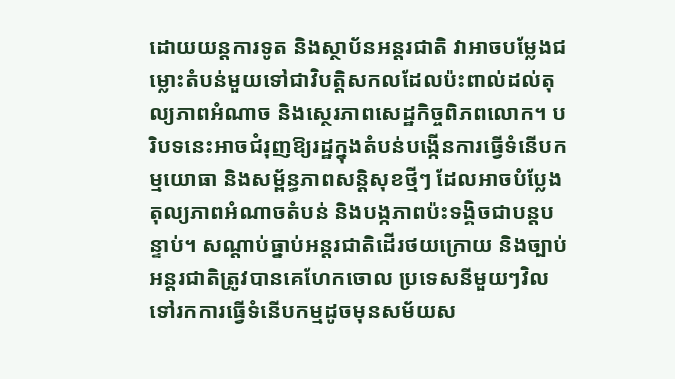ដោយយន្តការទូត និងស្ថាប័នអន្តរជាតិ វាអាចបម្លែងជម្លោះតំបន់មួយទៅជាវិបត្តិសកលដែលប៉ះពាល់ដល់តុល្យភាពអំណាច និងស្ថេរភាពសេដ្ឋកិច្ចពិភពលោក។ បរិបទនេះអាចជំរុញឱ្យរដ្ឋក្នុងតំបន់បង្កើនការធ្វើទំនើបកម្មយោធា និងសម្ព័ន្ធភាពសន្តិសុខថ្មីៗ ដែលអាចបំប្លែងតុល្យភាពអំណាចតំបន់ និងបង្កភាពប៉ះទង្គិចជាបន្តបន្ទាប់។ សណ្តាប់ធ្នាប់អន្តរជាតិដើរថយក្រោយ និងច្បាប់អន្តរជាតិត្រូវបានគេហែកចោល ប្រទេសនីមួយៗវិលទៅរកការធ្វើទំនើបកម្មដូចមុនសម័យស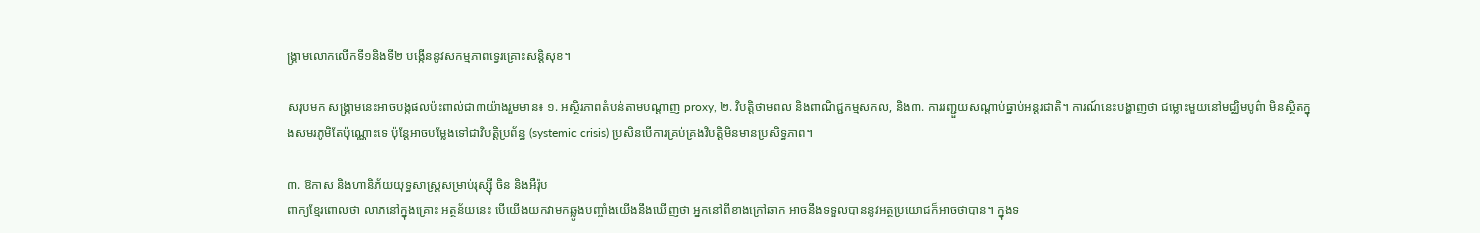ង្គ្រាមលោកលើកទី១និងទី២ បង្កើននូវសកម្មភាពទ្វេរគ្រោះសន្តិសុខ។

សរុបមក សង្គ្រាមនេះអាចបង្កផលប៉ះពាល់ជា៣យ៉ាងរួមមាន៖ ១. អស្ថិរភាពតំបន់តាមបណ្តាញ proxy, ២. វិបត្តិថាមពល និងពាណិជ្ជកម្មសកល, និង៣. ការរញ្ជួយសណ្តាប់ធ្នាប់អន្តរជាតិ។ ការណ៍នេះបង្ហាញថា ជម្លោះមួយនៅមជ្ឈិមបូព៌ា មិនស្ថិតក្នុងសមរភូមិតែប៉ុណ្ណោះទេ ប៉ុន្តែអាចបម្លែងទៅជាវិបត្តិប្រព័ន្ធ (systemic crisis) ប្រសិនបើការគ្រប់គ្រងវិបត្តិមិនមានប្រសិទ្ធភាព។

៣. ឱកាស និងហានិភ័យយុទ្ធសាស្ត្រសម្រាប់រុស្ស៊ី ចិន និងអឺរ៉ុប
ពាក្យខ្មែរពោលថា លាភនៅក្នុងគ្រោះ អត្ថន័យនេះ បើយើងយកវាមកឆ្លូងបញ្ចាំងយើងនឹងឃើញថា អ្នកនៅពីខាងក្រៅឆាក អាចនឹងទទួលបាននូវអត្ថប្រយោជក៏អាចថាបាន។ ក្នុងទ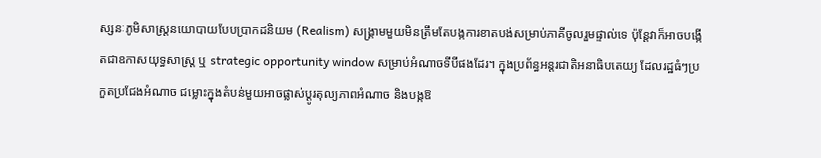ស្សនៈភូមិសាស្ត្រនយោបាយបែបប្រាកដនិយម (Realism) សង្គ្រាមមួយមិនត្រឹមតែបង្កការខាតបង់សម្រាប់ភាគីចូលរួមផ្ទាល់ទេ ប៉ុន្តែវាក៏អាចបង្កើតជាឧកាសយុទ្ធសាស្ត្រ ឬ strategic opportunity window សម្រាប់អំណាចទីបីផងដែរ។ ក្នុងប្រព័ន្ធអន្តរជាតិអនាធិបតេយ្យ ដែលរដ្ឋធំៗប្រកួតប្រជែងអំណាច ជម្លោះក្នុងតំបន់មួយអាចផ្លាស់ប្តូរតុល្យភាពអំណាច និងបង្កឱ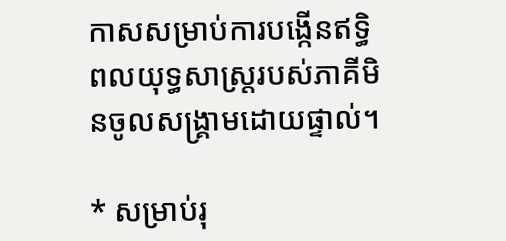កាសសម្រាប់ការបង្កើនឥទ្ធិពលយុទ្ធសាស្ត្ររបស់ភាគីមិនចូលសង្គ្រាមដោយផ្ទាល់។

* សម្រាប់រុ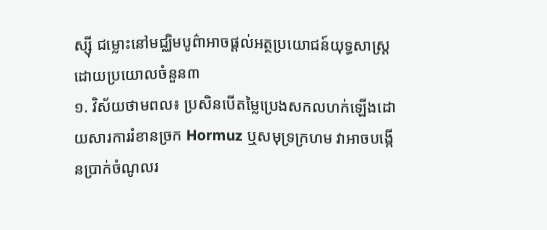ស្ស៊ី ជម្លោះនៅមជ្ឈិមបូព៌ាអាចផ្តល់អត្ថប្រយោជន៍យុទ្ធសាស្ត្រដោយប្រយោលចំនួន៣
១. វិស័យថាមពល៖ ប្រសិនបើតម្លៃប្រេងសកលហក់ឡើងដោយសារការរំខានច្រក Hormuz ឬសមុទ្រក្រហម វាអាចបង្កើនប្រាក់ចំណូលរ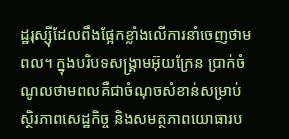ដ្ឋរុស្ស៊ីដែលពឹងផ្អែកខ្លាំងលើការនាំចេញថាមពល។ ក្នុងបរិបទសង្គ្រាមអ៊ុយក្រែន ប្រាក់ចំណូលថាមពលគឺជាចំណុចសំខាន់សម្រាប់ស្ថិរភាពសេដ្ឋកិច្ច និងសមត្ថភាពយោធារប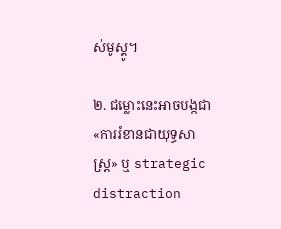ស់មូស្គូ។

២. ជម្លោះនេះអាចបង្កជា «ការរំខានជាយុទ្ធសាស្ត្រ» ឬ strategic distraction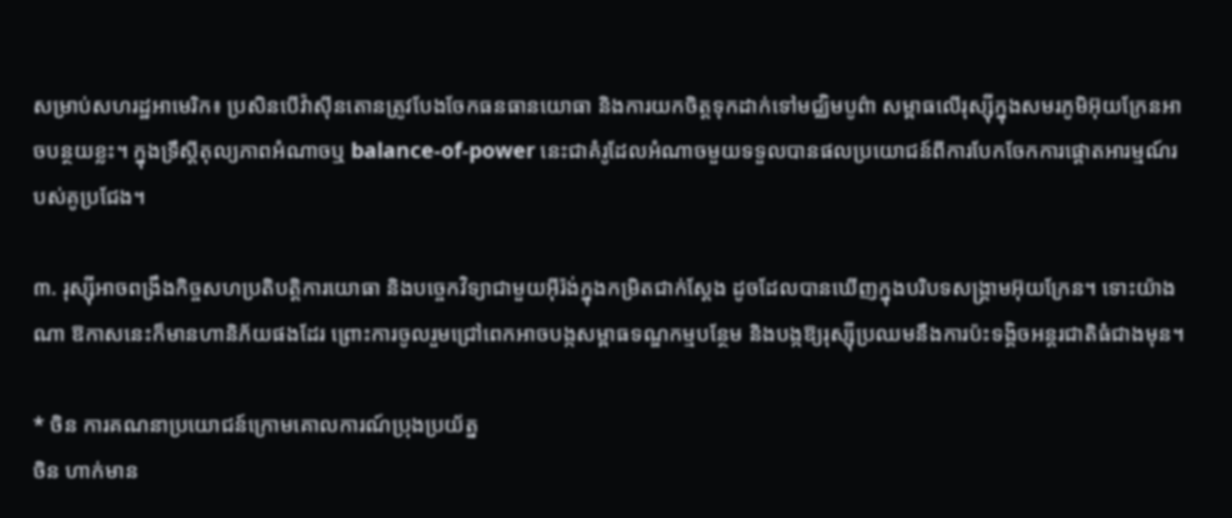សម្រាប់សហរដ្ឋអាមេរិក៖ ប្រសិនបើវ៉ាស៊ីនតោនត្រូវបែងចែកធនធានយោធា និងការយកចិត្តទុកដាក់ទៅមជ្ឈិមបូព៌ា សម្ពាធលើរុស្ស៊ីក្នុងសមរភូមិអ៊ុយក្រែនអាចបន្ថយខ្លះ។ ក្នុងទ្រឹស្តីតុល្យភាពអំណាចឬ balance-of-power នេះជាគំរូដែលអំណាចមួយទទួលបានផលប្រយោជន៍ពីការបែកចែកការផ្តោតអារម្មណ៍របស់គូប្រជែង។

៣. រុស្ស៊ីអាចពង្រឹងកិច្ចសហប្រតិបត្តិការយោធា និងបច្ចេកវិទ្យាជាមួយអ៊ីរ៉ង់ក្នុងកម្រិតជាក់ស្តែង ដូចដែលបានឃើញក្នុងបរិបទសង្គ្រាមអ៊ុយក្រែន។ ទោះយ៉ាងណា ឱកាសនេះក៏មានហានិភ័យផងដែរ ព្រោះការចូលរួមជ្រៅពេកអាចបង្កសម្ពាធទណ្ឌកម្មបន្ថែម និងបង្កឱ្យរុស្ស៊ីប្រឈមនឹងការប៉ះទង្គិចអន្ដរជាតិធំជាងមុន។

* ចិន ការគណនាប្រយោជន៍ក្រោមគោលការណ៍ប្រុងប្រយ័ត្ន
ចិន ហាក់មាន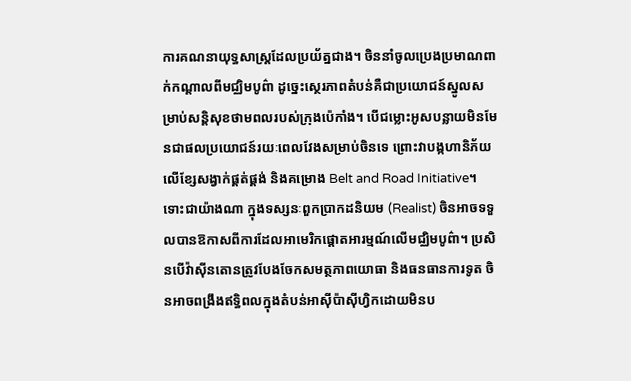ការគណនាយុទ្ធសាស្ត្រដែលប្រយ័ត្នជាង។ ចិននាំចូលប្រេងប្រមាណពាក់កណ្តាលពីមជ្ឈិមបូព៌ា ដូច្នេះស្ថេរភាពតំបន់គឺជាប្រយោជន៍ស្នូលសម្រាប់សន្តិសុខថាមពលរបស់ក្រុងប៉េកាំង។ បើជម្លោះអូសបន្លាយមិនមែនជាផលប្រយោជន៍រយៈពេលវែងសម្រាប់ចិនទេ ព្រោះវាបង្កហានិភ័យលើខ្សែសង្វាក់ផ្គត់ផ្គង់ និងគម្រោង Belt and Road Initiative។ ទោះជាយ៉ាងណា ក្នុងទស្សនៈពួកប្រាកដនិយម (Realist) ចិនអាចទទួលបានឱកាសពីការដែលអាមេរិកផ្តោតអារម្មណ៍លើមជ្ឈិមបូព៌ា។ ប្រសិនបើវ៉ាស៊ីនតោនត្រូវបែងចែកសមត្ថភាពយោធា និងធនធានការទូត ចិនអាចពង្រឹងឥទ្ធិពលក្នុងតំបន់អាស៊ីប៉ាស៊ីហ្វិកដោយមិនប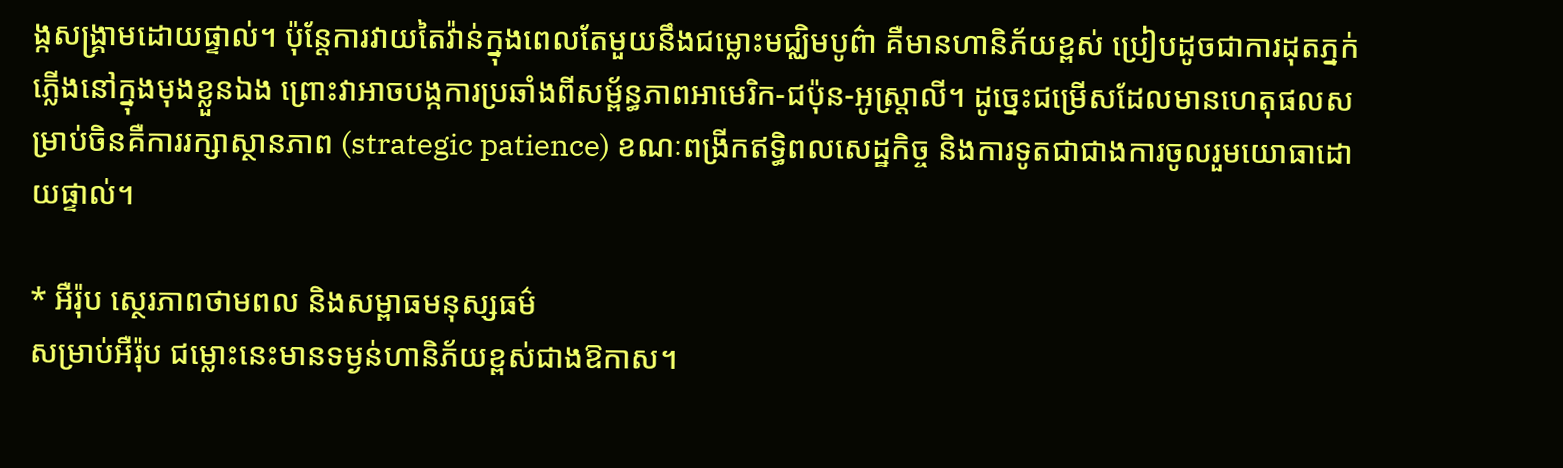ង្កសង្គ្រាមដោយផ្ទាល់។ ប៉ុន្តែការវាយតៃវ៉ាន់ក្នុងពេលតែមួយនឹងជម្លោះមជ្ឈិមបូព៌ា គឺមានហានិភ័យខ្ពស់ ប្រៀបដូចជាការដុតភ្នក់ភ្លើងនៅក្នុងមុងខ្លួនឯង ព្រោះវាអាចបង្កការប្រឆាំងពីសម្ព័ន្ធភាពអាមេរិក-ជប៉ុន-អូស្ត្រាលី។ ដូច្នេះជម្រើសដែលមានហេតុផលសម្រាប់ចិនគឺការរក្សាស្ថានភាព (strategic patience) ខណៈពង្រីកឥទ្ធិពលសេដ្ឋកិច្ច និងការទូតជាជាងការចូលរួមយោធាដោយផ្ទាល់។

* អឺរ៉ុប ស្ថេរភាពថាមពល និងសម្ពាធមនុស្សធម៌
សម្រាប់អឺរ៉ុប ជម្លោះនេះមានទម្ងន់ហានិភ័យខ្ពស់ជាងឱកាស។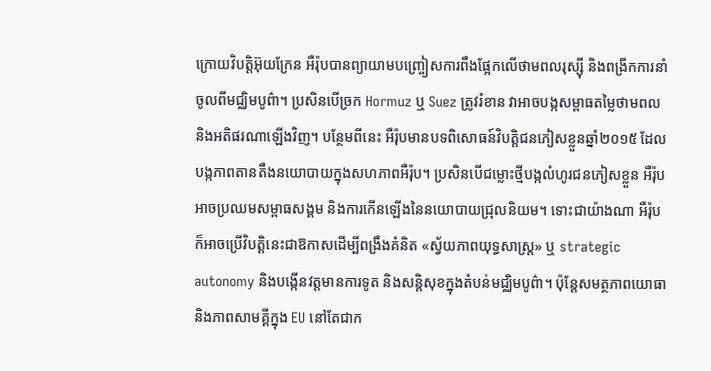ក្រោយវិបត្តិអ៊ុយក្រែន អឺរ៉ុបបានព្យាយាមបញ្ច្រៀសការពឹងផ្អែកលើថាមពលរុស្ស៊ី និងពង្រីកការនាំចូលពីមជ្ឈិមបូព៌ា។ ប្រសិនបើច្រក Hormuz ឬ Suez ត្រូវរំខាន វាអាចបង្កសម្ពាធតម្លៃថាមពល និងអតិផរណាឡើងវិញ។ បន្ថែមពីនេះ អឺរ៉ុបមានបទពិសោធន៍វិបត្តិជនភៀសខ្លួនឆ្នាំ២០១៥ ដែលបង្កភាពតានតឹងនយោបាយក្នុងសហភាពអឺរ៉ុប។ ប្រសិនបើជម្លោះថ្មីបង្កលំហូរជនភៀសខ្លួន អឺរ៉ុបអាចប្រឈមសម្ពាធសង្គម និងការកើនឡើងនៃនយោបាយជ្រុលនិយម។ ទោះជាយ៉ាងណា អឺរ៉ុបក៏អាចប្រើវិបត្តិនេះជាឱកាសដើម្បីពង្រឹងគំនិត «ស្វ័យភាពយុទ្ធសាស្ត្រ» ឬ strategic autonomy និងបង្កើនវត្តមានការទូត និងសន្តិសុខក្នុងតំបន់មជ្ឈិមបូព៌ា។ ប៉ុន្តែសមត្ថភាពយោធា និងភាពសាមគ្គីក្នុង EU នៅតែជាក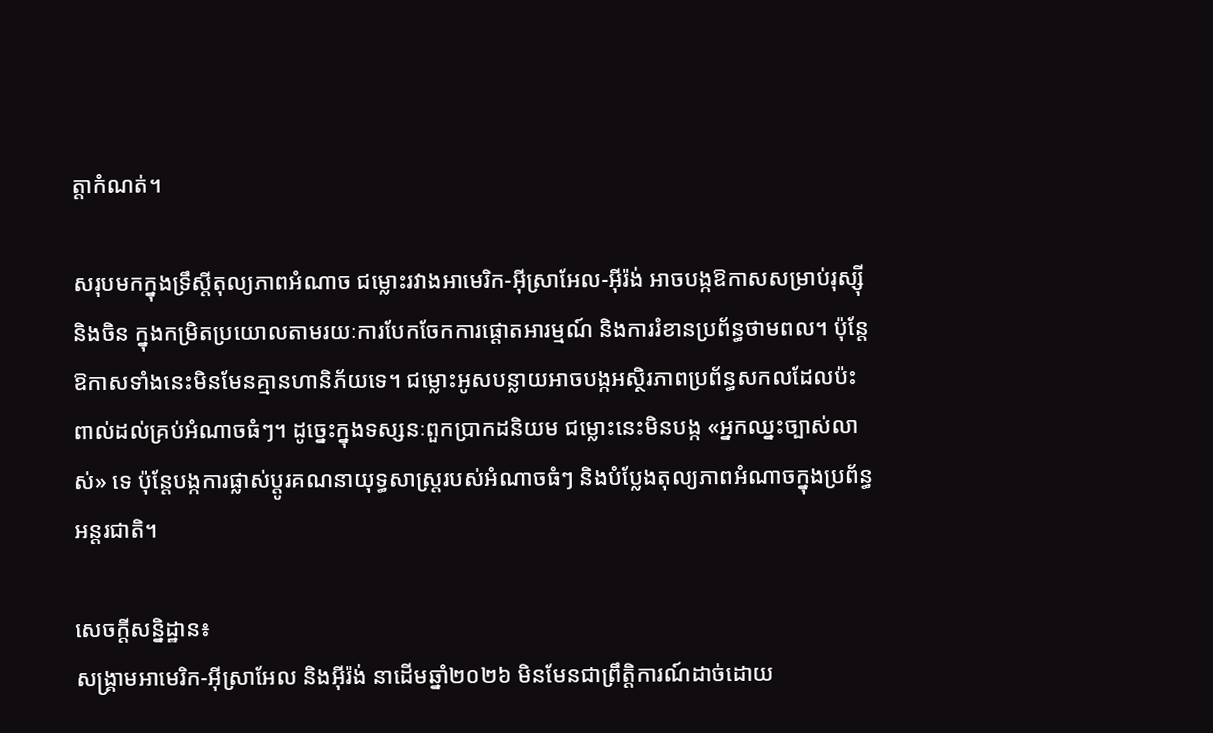ត្តាកំណត់។

សរុបមកក្នុងទ្រឹស្តីតុល្យភាពអំណាច ជម្លោះរវាងអាមេរិក-អ៊ីស្រាអែល-អ៊ីរ៉ង់ អាចបង្កឱកាសសម្រាប់រុស្ស៊ី និងចិន ក្នុងកម្រិតប្រយោលតាមរយៈការបែកចែកការផ្តោតអារម្មណ៍ និងការរំខានប្រព័ន្ធថាមពល។ ប៉ុន្តែឱកាសទាំងនេះមិនមែនគ្មានហានិភ័យទេ។ ជម្លោះអូសបន្លាយអាចបង្កអស្ថិរភាពប្រព័ន្ធសកលដែលប៉ះពាល់ដល់គ្រប់អំណាចធំៗ។ ដូច្នេះក្នុងទស្សនៈពួកប្រាកដនិយម ជម្លោះនេះមិនបង្ក «អ្នកឈ្នះច្បាស់លាស់» ទេ ប៉ុន្តែបង្កការផ្លាស់ប្តូរគណនាយុទ្ធសាស្ត្ររបស់អំណាចធំៗ និងបំប្លែងតុល្យភាពអំណាចក្នុងប្រព័ន្ធអន្តរជាតិ។

សេចក្តីសន្និដ្ឋាន៖
សង្គ្រាមអាមេរិក-អ៊ីស្រាអែល និងអ៊ីរ៉ង់ នាដើមឆ្នាំ២០២៦ មិនមែនជាព្រឹត្តិការណ៍ដាច់ដោយ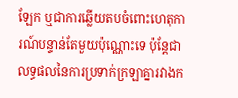ឡែក ឬជាការឆ្លើយតបចំពោះហេតុការណ៍បន្ទាន់តែមួយប៉ុណ្ណោះទេ ប៉ុន្តែជាលទ្ធផលនៃការប្រទាក់ក្រឡាគ្នារវាងក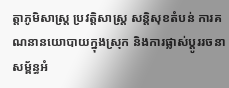ត្តាភូមិសាស្ត្រ ប្រវត្តិសាស្ត្រ សន្តិសុខតំបន់ ការគណនានយោបាយក្នុងស្រុក និងការផ្លាស់ប្តូររចនាសម្ព័ន្ធអំ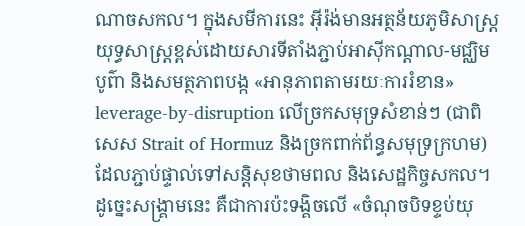ណាចសកល។ ក្នុងសមីការនេះ អ៊ីរ៉ង់មានអត្ថន័យភូមិសាស្ត្រយុទ្ធសាស្ត្រខ្ពស់ដោយសារទីតាំងភ្ជាប់អាស៊ីកណ្ដាល-មជ្ឈិមបូព៌ា និងសមត្ថភាពបង្ក «អានុភាពតាមរយៈការរំខាន» leverage-by-disruption លើច្រកសមុទ្រសំខាន់ៗ (ជាពិសេស Strait of Hormuz និងច្រកពាក់ព័ន្ធសមុទ្រក្រហម) ដែលភ្ជាប់ផ្ទាល់ទៅសន្តិសុខថាមពល និងសេដ្ឋកិច្ចសកល។ ដូច្នេះសង្គ្រាមនេះ គឺជាការប៉ះទង្គិចលើ «ចំណុចបិទខ្ទប់យុ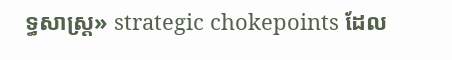ទ្ធសាស្ត្រ» strategic chokepoints ដែល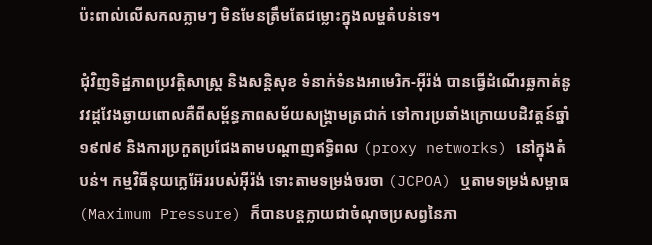ប៉ះពាល់លើសកលភ្លាមៗ មិនមែនត្រឹមតែជម្លោះក្នុងលម្ហតំបន់ទេ។

ជុំវិញទិដ្ឋភាពប្រវត្តិសាស្ត្រ និងសន្តិសុខ ទំនាក់ទំនងអាមេរិក-អ៊ីរ៉ង់ បានធ្វើដំណើរឆ្លកាត់នូវវដ្តវែងឆ្ងាយពោលគឺពីសម្ព័ន្ធភាពសម័យសង្គ្រាមត្រជាក់ ទៅការប្រឆាំងក្រោយបដិវត្តន៍ឆ្នាំ១៩៧៩ និងការប្រកួតប្រជែងតាមបណ្តាញឥទ្ធិពល (proxy networks) នៅក្នុងតំបន់។ កម្មវិធីនុយក្លេអ៊ែររបស់អ៊ីរ៉ង់ ទោះតាមទម្រង់ចរចា (JCPOA) ឬតាមទម្រង់សម្ពាធ (Maximum Pressure) ក៏បានបន្តក្លាយជាចំណុចប្រសព្វនៃភា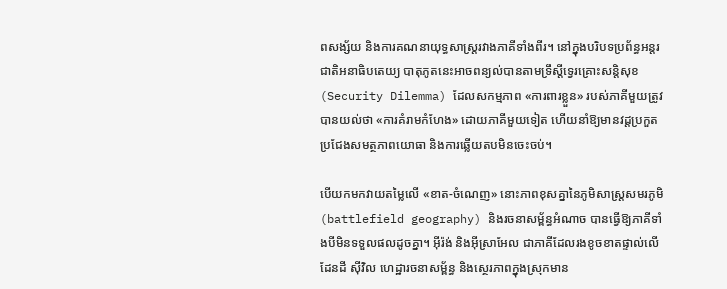ពសង្ស័យ និងការគណនាយុទ្ធសាស្ត្ររវាងភាគីទាំងពីរ។ នៅក្នុងបរិបទប្រព័ន្ធអន្តរជាតិអនាធិបតេយ្យ បាតុភូតនេះអាចពន្យល់បានតាមទ្រឹស្តីទ្វេរគ្រោះសន្តិសុខ (Security Dilemma) ដែលសកម្មភាព «ការពារខ្លួន» របស់ភាគីមួយត្រូវបានយល់ថា «ការគំរាមកំហែង» ដោយភាគីមួយទៀត ហើយនាំឱ្យមានវដ្តប្រកួតប្រជែងសមត្ថភាពយោធា និងការឆ្លើយតបមិនចេះចប់។

បើយកមកវាយតម្លៃលើ «ខាត-ចំណេញ» នោះភាពខុសគ្នានៃភូមិសាស្ត្រសមរភូមិ (battlefield geography) និងរចនាសម្ព័ន្ធអំណាច បានធ្វើឱ្យភាគីទាំងបីមិនទទួលផលដូចគ្នា។ អ៊ីរ៉ង់ និងអ៊ីស្រាអែល ជាភាគីដែលរងខូចខាតផ្ទាល់លើដែនដី ស៊ីវិល ហេដ្ឋារចនាសម្ព័ន្ធ និងស្ថេរភាពក្នុងស្រុកមាន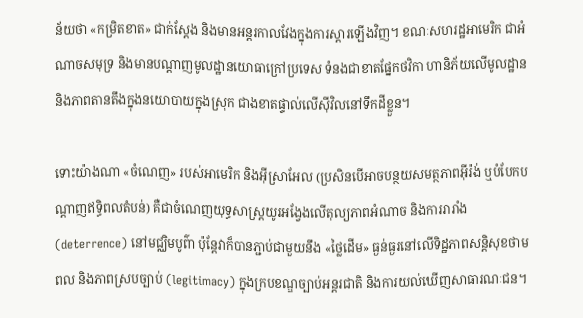ន័យថា «កម្រិតខាត» ជាក់ស្តែង និងមានអន្តរកាលវែងក្នុងការស្តារឡើងវិញ។ ខណៈសហរដ្ឋអាមេរិក ជាអំណាចសមុទ្រ និងមានបណ្តាញមូលដ្ឋានយោធាក្រៅប្រទេស ទំនងជាខាតផ្នែកថវិកា ហានិភ័យលើមូលដ្ឋាន និងភាពតានតឹងក្នុងនយោបាយក្នុងស្រុក ជាងខាតផ្ទាល់លើស៊ីវិលនៅទឹកដីខ្លួន។

ទោះយ៉ាងណា «ចំណេញ» របស់អាមេរិក និងអ៊ីស្រាអែល (ប្រសិនបើអាចបន្ថយសមត្ថភាពអ៊ីរ៉ង់ ឬបំបែកបណ្តាញឥទ្ធិពលតំបន់) គឺជាចំណេញយុទ្ធសាស្ត្រយូរអង្វែងលើតុល្យភាពអំណាច និងការរារាំង (deterrence) នៅមជ្ឈិមបូព៌ា ប៉ុន្តែវាក៏បានភ្ជាប់ជាមួយនឹង «ថ្លៃដើម» ធ្ងន់ធ្ងរនៅលើទិដ្ឋភាពសន្តិសុខថាមពល និងភាពស្របច្បាប់ (legitimacy) ក្នុងក្របខណ្ឌច្បាប់អន្តរជាតិ និងការយល់ឃើញសាធារណៈជន។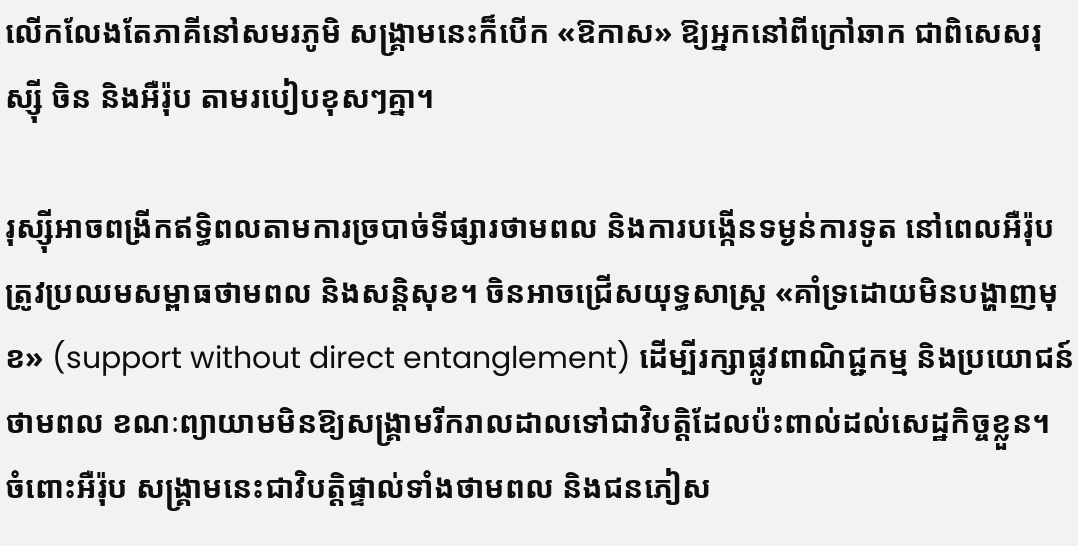លើកលែងតែភាគីនៅសមរភូមិ សង្គ្រាមនេះក៏បើក «ឱកាស» ឱ្យអ្នកនៅពីក្រៅឆាក ជាពិសេសរុស្ស៊ី ចិន និងអឺរ៉ុប តាមរបៀបខុសៗគ្នា។

រុស្ស៊ីអាចពង្រីកឥទ្ធិពលតាមការច្របាច់ទីផ្សារថាមពល និងការបង្កើនទម្ងន់ការទូត នៅពេលអឺរ៉ុបត្រូវប្រឈមសម្ពាធថាមពល និងសន្តិសុខ។ ចិនអាចជ្រើសយុទ្ធសាស្ត្រ «គាំទ្រដោយមិនបង្ហាញមុខ» (support without direct entanglement) ដើម្បីរក្សាផ្លូវពាណិជ្ជកម្ម និងប្រយោជន៍ថាមពល ខណៈព្យាយាមមិនឱ្យសង្គ្រាមរីករាលដាលទៅជាវិបត្តិដែលប៉ះពាល់ដល់សេដ្ឋកិច្ចខ្លួន។ ចំពោះអឺរ៉ុប សង្គ្រាមនេះជាវិបត្តិផ្ទាល់ទាំងថាមពល និងជនភៀស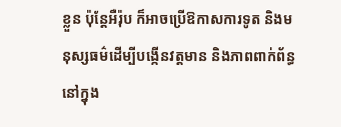ខ្លួន ប៉ុន្តែអឺរ៉ុប ក៏អាចប្រើឱកាសការទូត និងមនុស្សធម៌ដើម្បីបង្កើនវត្តមាន និងភាពពាក់ព័ន្ធនៅក្នុង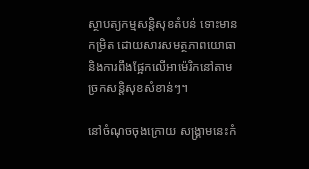ស្ថាបត្យកម្មសន្តិសុខតំបន់ ទោះមានកម្រិត ដោយសារសមត្ថភាពយោធា និងការពឹងផ្អែកលើអាម៉េរិកនៅតាមច្រកសន្តិសុខសំខាន់ៗ។

នៅចំណុចចុងក្រោយ សង្គ្រាមនេះកំ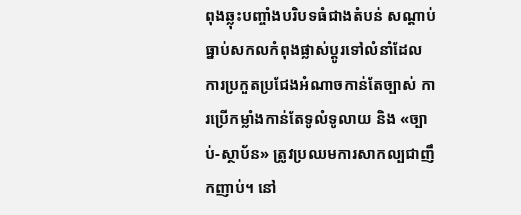ពុងឆ្លុះបញ្ចាំងបរិបទធំជាងតំបន់ សណ្តាប់ធ្នាប់សកលកំពុងផ្លាស់ប្តូរទៅលំនាំដែលការប្រកួតប្រជែងអំណាចកាន់តែច្បាស់ ការប្រើកម្លាំងកាន់តែទូលំទូលាយ និង «ច្បាប់-ស្ថាប័ន» ត្រូវប្រឈមការសាកល្បជាញឹកញាប់។ នៅ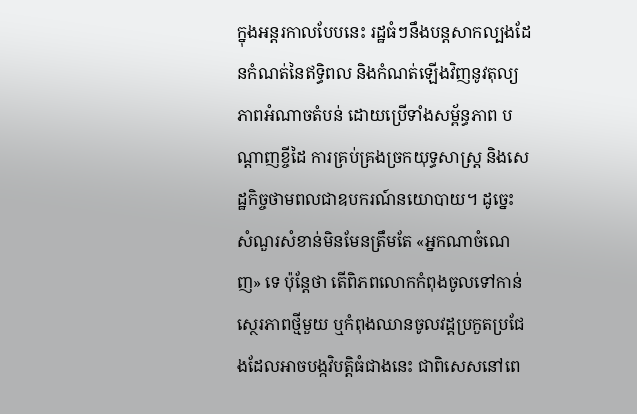ក្នុងអន្តរកាលបែបនេះ រដ្ឋធំៗនឹងបន្តសាកល្បងដែនកំណត់នៃឥទ្ធិពល និងកំណត់ឡើងវិញនូវតុល្យភាពអំណាចតំបន់ ដោយប្រើទាំងសម្ព័ន្ធភាព បណ្តាញខ្ចីដៃ ការគ្រប់គ្រងច្រកយុទ្ធសាស្ត្រ និងសេដ្ឋកិច្ចថាមពលជាឧបករណ៍នយោបាយ។ ដូច្នេះ សំណួរសំខាន់មិនមែនត្រឹមតែ «អ្នកណាចំណេញ» ទេ ប៉ុន្តែថា តើពិភពលោកកំពុងចូលទៅកាន់ស្ថេរភាពថ្មីមួយ ឬកំពុងឈានចូលវដ្តប្រកួតប្រជែងដែលអាចបង្កវិបត្តិធំជាងនេះ ជាពិសេសនៅពេ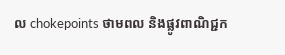ល chokepoints ថាមពល និងផ្លូវពាណិជ្ជក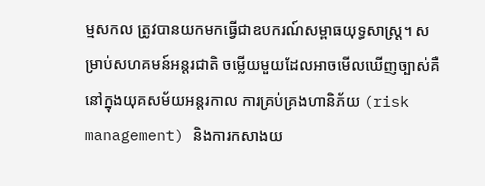ម្មសកល ត្រូវបានយកមកធ្វើជាឧបករណ៍សម្ពាធយុទ្ធសាស្ត្រ។ សម្រាប់សហគមន៍អន្តរជាតិ ចម្លើយមួយដែលអាចមើលឃើញច្បាស់គឺ នៅក្នុងយុគសម័យអន្តរកាល ការគ្រប់គ្រងហានិភ័យ (risk management) និងការកសាងយ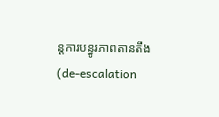ន្តការបន្ធូរភាពតានតឹង (de-escalation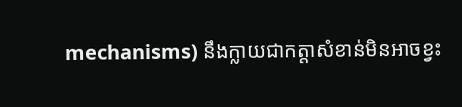mechanisms) នឹងក្លាយជាកត្តាសំខាន់មិនអាចខ្វះ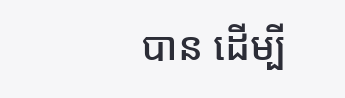បាន ដើម្បី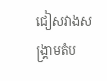ជៀសវាងសង្គ្រាមតំប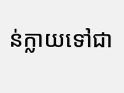ន់ក្លាយទៅជា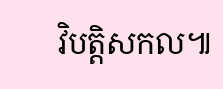វិបត្តិសកល៕